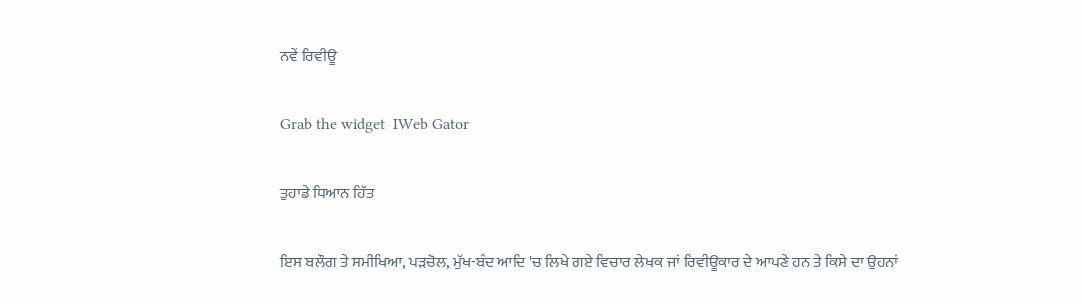ਨਵੇਂ ਰਿਵੀਊ

Grab the widget  IWeb Gator

ਤੁਹਾਡੇ ਧਿਆਨ ਹਿੱਤ

ਇਸ ਬਲੌਗ ਤੇ ਸਮੀਖਿਆ, ਪੜਚੋਲ, ਮੁੱਖ-ਬੰਦ ਆਦਿ 'ਚ ਲਿਖੇ ਗਏ ਵਿਚਾਰ ਲੇਖਕ ਜਾਂ ਰਿਵੀਊਕਾਰ ਦੇ ਆਪਣੇ ਹਨ ਤੇ ਕਿਸੇ ਦਾ ਉਹਨਾਂ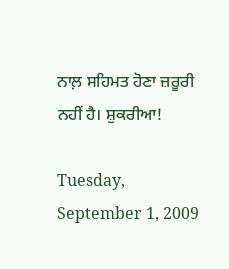ਨਾਲ਼ ਸਹਿਮਤ ਹੋਣਾ ਜ਼ਰੂਰੀ ਨਹੀਂ ਹੈ। ਸ਼ੁਕਰੀਆ!

Tuesday, September 1, 2009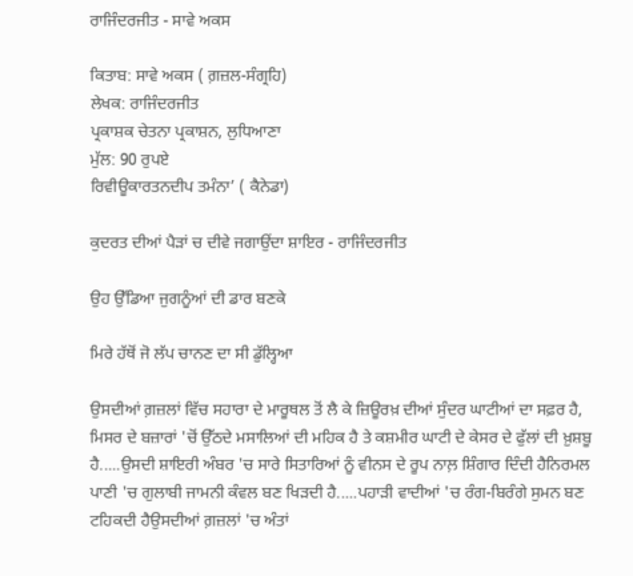ਰਾਜਿੰਦਰਜੀਤ - ਸਾਵੇ ਅਕਸ

ਕਿਤਾਬ: ਸਾਵੇ ਅਕਸ ( ਗ਼ਜ਼ਲ-ਸੰਗ੍ਰਹਿ)
ਲੇਖਕ: ਰਾਜਿੰਦਰਜੀਤ
ਪ੍ਰਕਾਸ਼ਕ ਚੇਤਨਾ ਪ੍ਰਕਾਸ਼ਨ, ਲੁਧਿਆਣਾ
ਮੁੱਲ: 90 ਰੁਪਏ
ਰਿਵੀਊਕਾਰਤਨਦੀਪ ਤਮੰਨਾ’ ( ਕੈਨੇਡਾ)

ਕੁਦਰਤ ਦੀਆਂ ਪੈੜਾਂ ਚ ਦੀਵੇ ਜਗਾਉਂਦਾ ਸ਼ਾਇਰ - ਰਾਜਿੰਦਰਜੀਤ

ਉਹ ਉੱਡਿਆ ਜੁਗਨੂੰਆਂ ਦੀ ਡਾਰ ਬਣਕੇ

ਮਿਰੇ ਹੱਥੋਂ ਜੋ ਲੱਪ ਚਾਨਣ ਦਾ ਸੀ ਡੁੱਲ੍ਹਿਆ

ਉਸਦੀਆਂ ਗ਼ਜ਼ਲਾਂ ਵਿੱਚ ਸਹਾਰਾ ਦੇ ਮਾਰੂਥਲ ਤੋਂ ਲੈ ਕੇ ਜ਼ਿਊਰਖ਼ ਦੀਆਂ ਸੁੰਦਰ ਘਾਟੀਆਂ ਦਾ ਸਫ਼ਰ ਹੈ, ਮਿਸਰ ਦੇ ਬਜ਼ਾਰਾਂ 'ਚੋਂ ਉੱਠਦੇ ਮਸਾਲਿਆਂ ਦੀ ਮਹਿਕ ਹੈ ਤੇ ਕਸ਼ਮੀਰ ਘਾਟੀ ਦੇ ਕੇਸਰ ਦੇ ਫੁੱਲਾਂ ਦੀ ਖ਼ੁਸ਼ਬੂ ਹੈ.....ਉਸਦੀ ਸ਼ਾਇਰੀ ਅੰਬਰ 'ਚ ਸਾਰੇ ਸਿਤਾਰਿਆਂ ਨੂੰ ਵੀਨਸ ਦੇ ਰੂਪ ਨਾਲ਼ ਸ਼ਿੰਗਾਰ ਦਿੰਦੀ ਹੈਨਿਰਮਲ ਪਾਣੀ 'ਚ ਗੁਲਾਬੀ ਜਾਮਨੀ ਕੰਵਲ ਬਣ ਖਿੜਦੀ ਹੈ.....ਪਹਾੜੀ ਵਾਦੀਆਂ 'ਚ ਰੰਗ-ਬਿਰੰਗੇ ਸੁਮਨ ਬਣ ਟਹਿਕਦੀ ਹੈਉਸਦੀਆਂ ਗ਼ਜ਼ਲਾਂ 'ਚ ਅੰਤਾਂ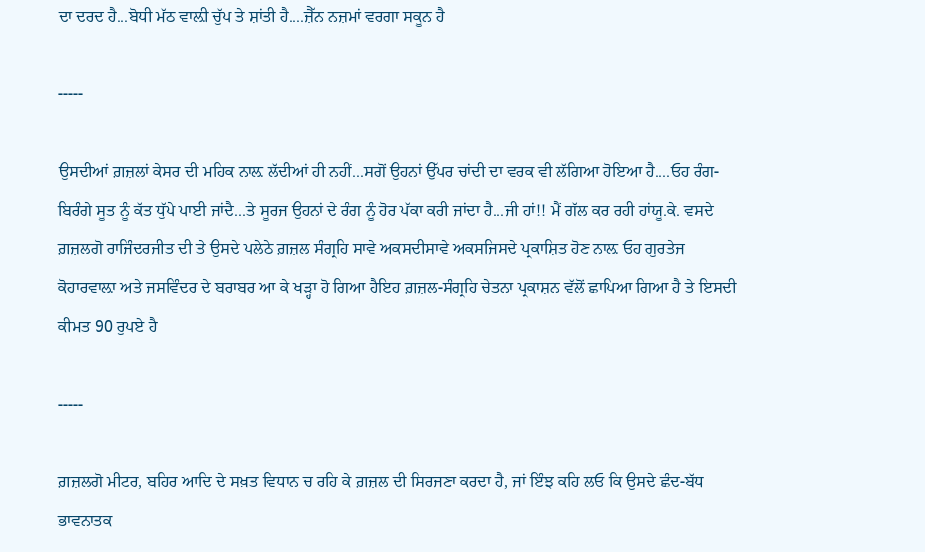ਦਾ ਦਰਦ ਹੈ...ਬੋਧੀ ਮੱਠ ਵਾਲ਼ੀ ਚੁੱਪ ਤੇ ਸ਼ਾਂਤੀ ਹੈ....ਜ਼ੈੱਨ ਨਜ਼ਮਾਂ ਵਰਗਾ ਸਕੂਨ ਹੈ

-----

ਉਸਦੀਆਂ ਗ਼ਜ਼ਲਾਂ ਕੇਸਰ ਦੀ ਮਹਿਕ ਨਾਲ਼ ਲੱਦੀਆਂ ਹੀ ਨਹੀਂ...ਸਗੋਂ ਉਹਨਾਂ ਉੱਪਰ ਚਾਂਦੀ ਦਾ ਵਰਕ ਵੀ ਲੱਗਿਆ ਹੋਇਆ ਹੈ....ਓਹ ਰੰਗ-ਬਿਰੰਗੇ ਸੂਤ ਨੂੰ ਕੱਤ ਧੁੱਪੇ ਪਾਈ ਜਾਂਦੈ...ਤੇ ਸੂਰਜ ਉਹਨਾਂ ਦੇ ਰੰਗ ਨੂੰ ਹੋਰ ਪੱਕਾ ਕਰੀ ਜਾਂਦਾ ਹੈ...ਜੀ ਹਾਂ!! ਮੈਂ ਗੱਲ ਕਰ ਰਹੀ ਹਾਂਯੂ.ਕੇ. ਵਸਦੇ ਗ਼ਜ਼ਲਗੋ ਰਾਜਿੰਦਰਜੀਤ ਦੀ ਤੇ ਉਸਦੇ ਪਲੇਠੇ ਗ਼ਜ਼ਲ ਸੰਗ੍ਰਹਿ ਸਾਵੇ ਅਕਸਦੀਸਾਵੇ ਅਕਸਜਿਸਦੇ ਪ੍ਰਕਾਸ਼ਿਤ ਹੋਣ ਨਾਲ਼ ਓਹ ਗੁਰਤੇਜ ਕੋਹਾਰਵਾਲ਼ਾ ਅਤੇ ਜਸਵਿੰਦਰ ਦੇ ਬਰਾਬਰ ਆ ਕੇ ਖੜ੍ਹਾ ਹੋ ਗਿਆ ਹੈਇਹ ਗ਼ਜ਼ਲ-ਸੰਗ੍ਰਹਿ ਚੇਤਨਾ ਪ੍ਰਕਾਸ਼ਨ ਵੱਲੋਂ ਛਾਪਿਆ ਗਿਆ ਹੈ ਤੇ ਇਸਦੀ ਕੀਮਤ 90 ਰੁਪਏ ਹੈ

-----

ਗ਼ਜ਼ਲਗੋ ਮੀਟਰ, ਬਹਿਰ ਆਦਿ ਦੇ ਸਖ਼ਤ ਵਿਧਾਨ ਚ ਰਹਿ ਕੇ ਗ਼ਜ਼ਲ ਦੀ ਸਿਰਜਣਾ ਕਰਦਾ ਹੈ, ਜਾਂ ਇੰਝ ਕਹਿ ਲਓ ਕਿ ਉਸਦੇ ਛੰਦ-ਬੱਧ ਭਾਵਨਾਤਕ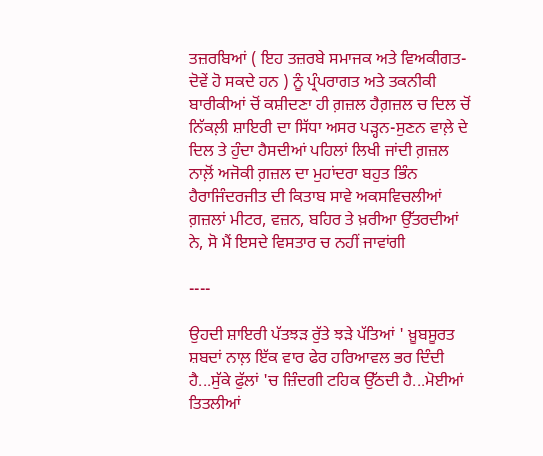ਤਜ਼ਰਬਿਆਂ ( ਇਹ ਤਜ਼ਰਬੇ ਸਮਾਜਕ ਅਤੇ ਵਿਅਕੀਗਤ- ਦੋਵੇਂ ਹੋ ਸਕਦੇ ਹਨ ) ਨੂੰ ਪ੍ਰੰਪਰਾਗਤ ਅਤੇ ਤਕਨੀਕੀ ਬਾਰੀਕੀਆਂ ਚੋਂ ਕਸ਼ੀਦਣਾ ਹੀ ਗ਼ਜ਼ਲ ਹੈਗ਼ਜ਼ਲ ਚ ਦਿਲ ਚੋਂ ਨਿੱਕਲ਼ੀ ਸ਼ਾਇਰੀ ਦਾ ਸਿੱਧਾ ਅਸਰ ਪੜ੍ਹਨ-ਸੁਣਨ ਵਾਲ਼ੇ ਦੇ ਦਿਲ ਤੇ ਹੁੰਦਾ ਹੈਸਦੀਆਂ ਪਹਿਲਾਂ ਲਿਖੀ ਜਾਂਦੀ ਗ਼ਜ਼ਲ ਨਾਲ਼ੋਂ ਅਜੋਕੀ ਗ਼ਜ਼ਲ ਦਾ ਮੁਹਾਂਦਰਾ ਬਹੁਤ ਭਿੰਨ ਹੈਰਾਜਿੰਦਰਜੀਤ ਦੀ ਕਿਤਾਬ ਸਾਵੇ ਅਕਸਵਿਚਲੀਆਂ ਗ਼ਜ਼ਲਾਂ ਮੀਟਰ, ਵਜ਼ਨ, ਬਹਿਰ ਤੇ ਖ਼ਰੀਆ ਉੱਤਰਦੀਆਂ ਨੇ, ਸੋ ਮੈਂ ਇਸਦੇ ਵਿਸਤਾਰ ਚ ਨਹੀਂ ਜਾਵਾਂਗੀ

----

ਉਹਦੀ ਸ਼ਾਇਰੀ ਪੱਤਝੜ ਰੁੱਤੇ ਝੜੇ ਪੱਤਿਆਂ ' ਖ਼ੂਬਸੂਰਤ ਸ਼ਬਦਾਂ ਨਾਲ਼ ਇੱਕ ਵਾਰ ਫੇਰ ਹਰਿਆਵਲ ਭਰ ਦਿੰਦੀ ਹੈ...ਸੁੱਕੇ ਫੁੱਲਾਂ 'ਚ ਜ਼ਿੰਦਗੀ ਟਹਿਕ ਉੱਠਦੀ ਹੈ...ਮੋਈਆਂ ਤਿਤਲੀਆਂ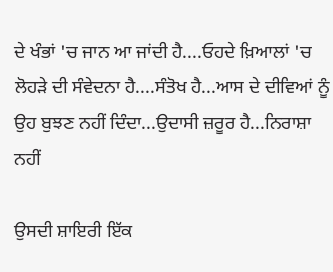ਦੇ ਖੰਭਾਂ 'ਚ ਜਾਨ ਆ ਜਾਂਦੀ ਹੈ....ਓਹਦੇ ਖ਼ਿਆਲਾਂ 'ਚ ਲੋਹੜੇ ਦੀ ਸੰਵੇਦਨਾ ਹੈ....ਸੰਤੋਖ ਹੈ...ਆਸ ਦੇ ਦੀਵਿਆਂ ਨੂੰ ਉਹ ਬੁਝਣ ਨਹੀਂ ਦਿੰਦਾ...ਉਦਾਸੀ ਜ਼ਰੂਰ ਹੈ...ਨਿਰਾਸ਼ਾ ਨਹੀਂ

ਉਸਦੀ ਸ਼ਾਇਰੀ ਇੱਕ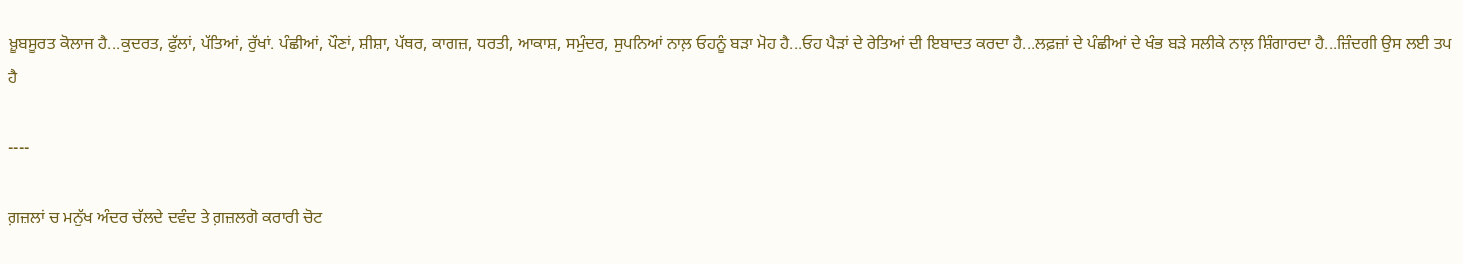ਖ਼ੂਬਸੂਰਤ ਕੋਲਾਜ ਹੈ...ਕੁਦਰਤ, ਫੁੱਲਾਂ, ਪੱਤਿਆਂ, ਰੁੱਖਾਂ. ਪੰਛੀਆਂ, ਪੌਣਾਂ, ਸ਼ੀਸ਼ਾ, ਪੱਥਰ, ਕਾਗਜ਼, ਧਰਤੀ, ਆਕਾਸ਼, ਸਮੁੰਦਰ, ਸੁਪਨਿਆਂ ਨਾਲ਼ ਓਹਨੂੰ ਬੜਾ ਮੋਹ ਹੈ...ਓਹ ਪੈੜਾਂ ਦੇ ਰੇਤਿਆਂ ਦੀ ਇਬਾਦਤ ਕਰਦਾ ਹੈ...ਲਫ਼ਜ਼ਾਂ ਦੇ ਪੰਛੀਆਂ ਦੇ ਖੰਭ ਬੜੇ ਸਲੀਕੇ ਨਾਲ਼ ਸ਼ਿੰਗਾਰਦਾ ਹੈ...ਜ਼ਿੰਦਗੀ ਉਸ ਲਈ ਤਪ ਹੈ

----

ਗ਼ਜ਼ਲਾਂ ਚ ਮਨੁੱਖ ਅੰਦਰ ਚੱਲਦੇ ਦਵੰਦ ਤੇ ਗ਼ਜ਼ਲਗੋ ਕਰਾਰੀ ਚੋਟ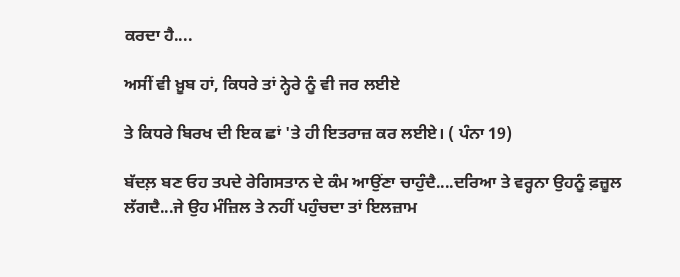ਕਰਦਾ ਹੈ....

ਅਸੀਂ ਵੀ ਖ਼ੂਬ ਹਾਂ, ਕਿਧਰੇ ਤਾਂ ਨ੍ਹੇਰੇ ਨੂੰ ਵੀ ਜਰ ਲਈਏ

ਤੇ ਕਿਧਰੇ ਬਿਰਖ ਦੀ ਇਕ ਛਾਂ 'ਤੇ ਹੀ ਇਤਰਾਜ਼ ਕਰ ਲਈਏ। ( ਪੰਨਾ 19)

ਬੱਦਲ਼ ਬਣ ਓਹ ਤਪਦੇ ਰੇਗਿਸਤਾਨ ਦੇ ਕੰਮ ਆਉਂਣਾ ਚਾਹੁੰਦੈ....ਦਰਿਆ ਤੇ ਵਰ੍ਹਨਾ ਉਹਨੂੰ ਫ਼ਜ਼ੂਲ ਲੱਗਦੈ...ਜੇ ਉਹ ਮੰਜ਼ਿਲ ਤੇ ਨਹੀਂ ਪਹੁੰਚਦਾ ਤਾਂ ਇਲਜ਼ਾਮ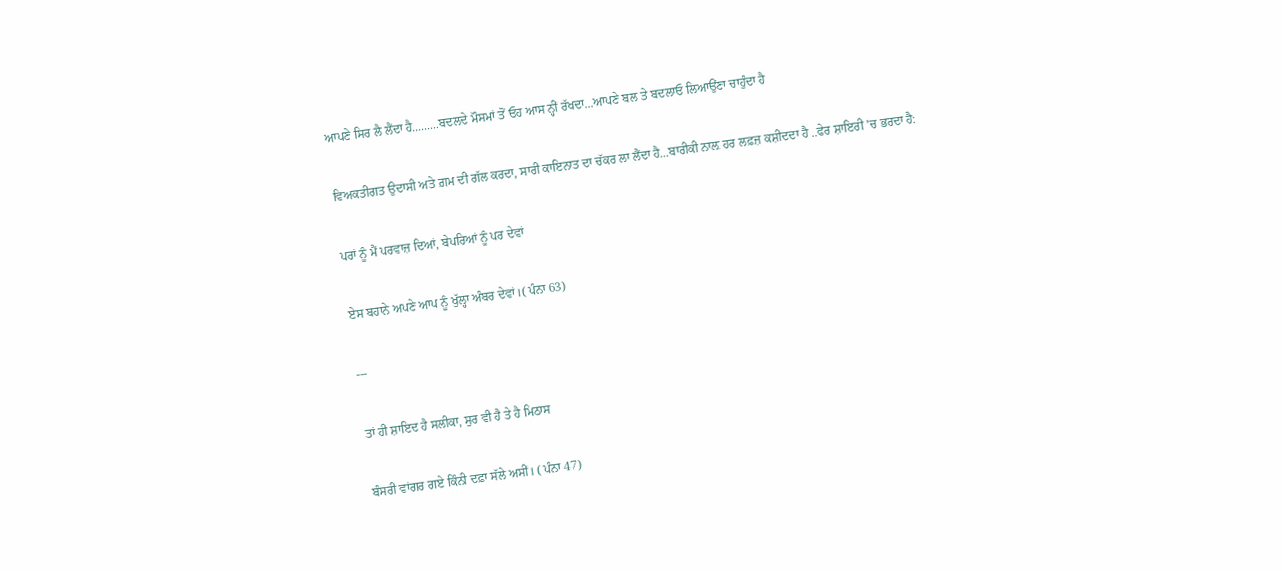ਆਪਣੇ ਸਿਰ ਲੈ ਲੈਂਦਾ ਹੈ.........ਬਦਲਦੇ ਮੌਸਮਾਂ ਤੋਂ ਓਹ ਆਸ ਨ੍ਹੀਂ ਰੱਖਦਾ...ਆਪਣੇ ਬਲ ਤੇ ਬਦਲਾਓ ਲਿਆਉਂਣਾ ਚਾਹੁੰਦਾ ਹੈ

ਵਿਅਕਤੀਗਤ ਉਦਾਸੀ ਅਤੇ ਗ਼ਮ ਦੀ ਗੱਲ ਕਰਦਾ, ਸਾਰੀ ਕਾਇਨਾਤ ਦਾ ਚੱਕਰ ਲਾ ਲੈਂਦਾ ਹੈ...ਬਾਰੀਕੀ ਨਾਲ਼ ਹਰ ਲਫ਼ਜ਼ ਕਸ਼ੀਦਦਾ ਹੈ ..ਫੇਰ ਸ਼ਾਇਰੀ 'ਚ ਭਰਦਾ ਹੈ:

ਪਰਾਂ ਨੂੰ ਮੈਂ ਪਰਵਾਜ਼ ਦਿਆਂ, ਬੇਪਰਿਆਂ ਨੂੰ ਪਰ ਦੇਵਾਂ

ਏਸ ਬਹਾਨੇ ਅਪਣੇ ਆਪ ਨੂੰ ਖੁੱਲ੍ਹਾ ਅੰਬਰ ਦੇਵਾਂ।( ਪੰਨਾ 63)

---

ਤਾਂ ਹੀ ਸ਼ਾਇਦ ਹੈ ਸਲੀਕਾ, ਸੁਰ ਵੀ ਹੈ ਤੇ ਹੈ ਮਿਠਾਸ

ਬੰਸਰੀ ਵਾਂਗਰ ਗਏ ਕਿੰਨੀ ਦਫ਼ਾ ਸੱਲੇ ਅਸੀਂ। ( ਪੰਨਾ 47)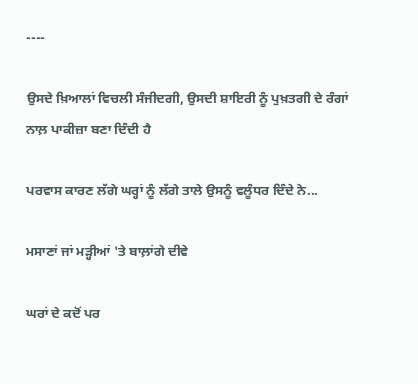----

ਉਸਦੇ ਖ਼ਿਆਲਾਂ ਵਿਚਲੀ ਸੰਜੀਦਗੀ, ਉਸਦੀ ਸ਼ਾਇਰੀ ਨੂੰ ਪੁਖ਼ਤਗੀ ਦੇ ਰੰਗਾਂ ਨਾਲ਼ ਪਾਕੀਜ਼ਾ ਬਣਾ ਦਿੰਦੀ ਹੈ

ਪਰਵਾਸ ਕਾਰਣ ਲੱਗੇ ਘਰ੍ਹਾਂ ਨੂੰ ਲੱਗੇ ਤਾਲੇ ਉਸਨੂੰ ਵਲੂੰਧਰ ਦਿੰਦੇ ਨੇ...

ਮਸਾਣਾਂ ਜਾਂ ਮੜ੍ਹੀਆਂ 'ਤੇ ਬਾਲ਼ਾਂਗੇ ਦੀਵੇ

ਘਰਾਂ ਦੇ ਕਦੋਂ ਪਰ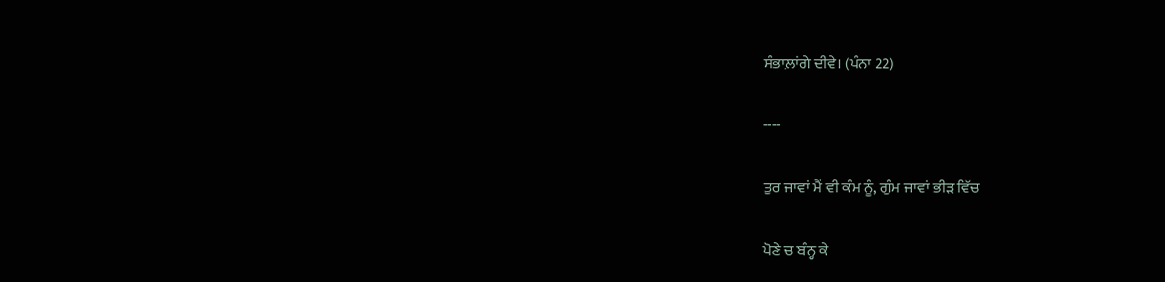ਸੰਭਾਲ਼ਾਂਗੇ ਦੀਵੇ। (ਪੰਨਾ 22)

----

ਤੁਰ ਜਾਵਾਂ ਮੈਂ ਵੀ ਕੰਮ ਨੂੰ, ਗੁੰਮ ਜਾਵਾਂ ਭੀੜ ਵਿੱਚ

ਪੋਣੇ ਚ ਬੰਨ੍ਹ ਕੇ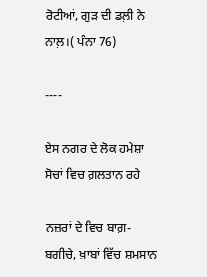ਰੋਟੀਆਂ, ਗੁੜ ਦੀ ਡਲ਼ੀ ਨੇ ਨਾਲ਼।( ਪੰਨਾ 76)

----

ਏਸ ਨਗਰ ਦੇ ਲੋਕ ਹਮੇਸ਼ਾ ਸੋਚਾਂ ਵਿਚ ਗ਼ਲਤਾਨ ਰਹੇ

ਨਜ਼ਰਾਂ ਦੇ ਵਿਚ ਬਾਗ਼-ਬਗੀਚੇ, ਖ਼ਾਬਾਂ ਵਿੱਚ ਸ਼ਮਸਾਨ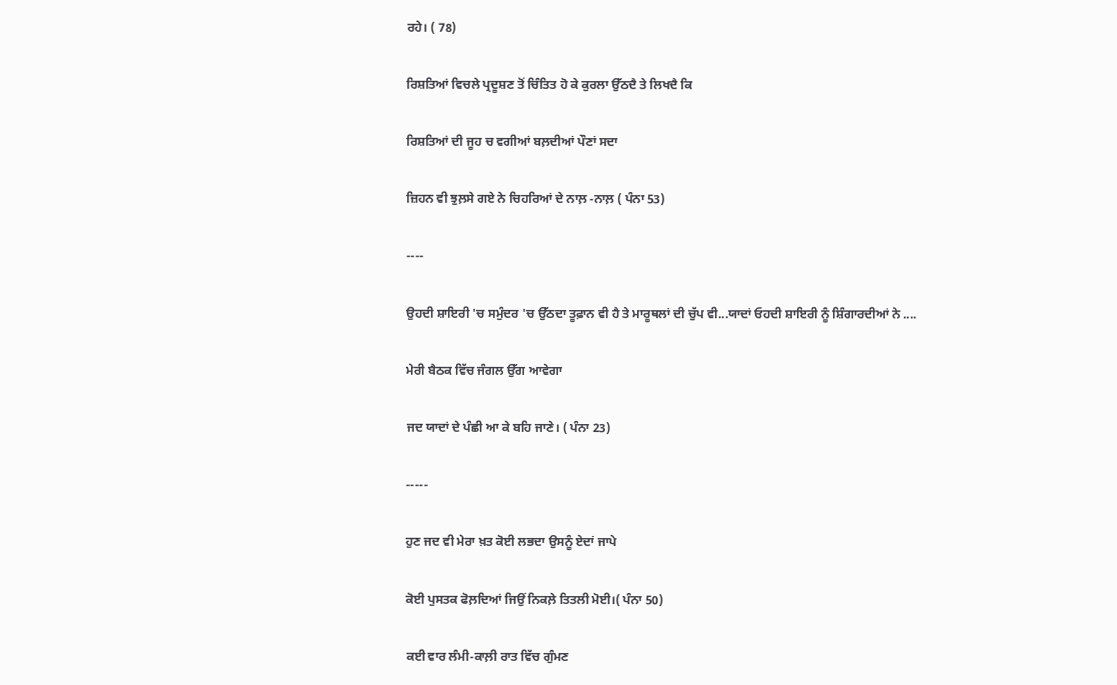ਰਹੇ। ( 78)

ਰਿਸ਼ਤਿਆਂ ਵਿਚਲੇ ਪ੍ਰਦੂਸ਼ਣ ਤੋਂ ਚਿੰਤਿਤ ਹੋ ਕੇ ਕੁਰਲਾ ਉੱਠਦੈ ਤੇ ਲਿਖਦੈ ਕਿ

ਰਿਸ਼ਤਿਆਂ ਦੀ ਜੂਹ ਚ ਵਗੀਆਂ ਬਲ਼ਦੀਆਂ ਪੌਣਾਂ ਸਦਾ

ਜ਼ਿਹਨ ਵੀ ਝੁਲ਼ਸੇ ਗਏ ਨੇ ਚਿਹਰਿਆਂ ਦੇ ਨਾਲ਼ -ਨਾਲ਼ ( ਪੰਨਾ 53)

----

ਉਹਦੀ ਸ਼ਾਇਰੀ 'ਚ ਸਮੁੰਦਰ 'ਚ ਉੱਠਦਾ ਤੂਫ਼ਾਨ ਵੀ ਹੈ ਤੇ ਮਾਰੂਥਲਾਂ ਦੀ ਚੁੱਪ ਵੀ...ਯਾਦਾਂ ਓਹਦੀ ਸ਼ਾਇਰੀ ਨੂੰ ਸ਼ਿੰਗਾਰਦੀਆਂ ਨੇ ....

ਮੇਰੀ ਬੈਠਕ ਵਿੱਚ ਜੰਗਲ ਉੱਗ ਆਵੇਗਾ

ਜਦ ਯਾਦਾਂ ਦੇ ਪੰਛੀ ਆ ਕੇ ਬਹਿ ਜਾਣੇ। ( ਪੰਨਾ 23)

-----

ਹੁਣ ਜਦ ਵੀ ਮੇਰਾ ਖ਼ਤ ਕੋਈ ਲਭਦਾ ਉਸਨੂੰ ਏਦਾਂ ਜਾਪੇ

ਕੋਈ ਪੁਸਤਕ ਫੋਲ਼ਦਿਆਂ ਜਿਉਂ ਨਿਕਲ਼ੇ ਤਿਤਲੀ ਮੋਈ।( ਪੰਨਾ 50)

ਕਈ ਵਾਰ ਲੰਮੀ-ਕਾਲ਼ੀ ਰਾਤ ਵਿੱਚ ਗੁੰਮਣ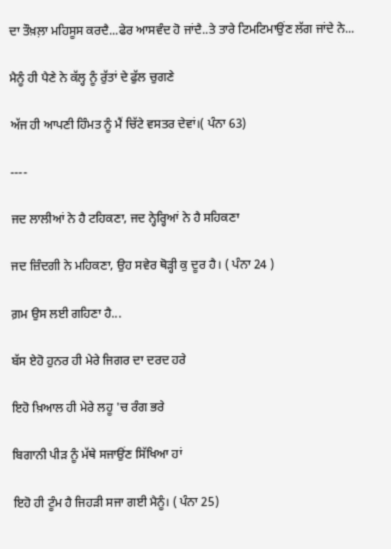ਦਾ ਤੌਖ਼ਲ਼ਾ ਮਹਿਸੂਸ ਕਰਦੈ...ਫੇਰ ਆਸਵੰਦ ਹੋ ਜਾਂਦੈ..ਤੇ ਤਾਰੇ ਟਿਮਟਿਮਾਉਂਣ ਲੱਗ ਜਾਂਦੇ ਨੇ...

ਮੈਨੂੰ ਹੀ ਪੈਣੇ ਨੇ ਕੱਲ੍ਹ ਨੂੰ ਰੁੱਤਾਂ ਦੇ ਫੁੱਲ ਚੁਗਣੇ

ਅੱਜ ਹੀ ਆਪਣੀ ਹਿੰਮਤ ਨੂੰ ਮੈਂ ਚਿੱਟੇ ਵਸਤਰ ਦੇਵਾਂ।( ਪੰਨਾ 63)

----

ਜਦ ਲਾਲੀਆਂ ਨੇ ਹੈ ਟਹਿਕਣਾ, ਜਦ ਨ੍ਹੇਰ੍ਹਿਆਂ ਨੇ ਹੈ ਸਹਿਕਣਾ

ਜਦ ਜ਼ਿੰਦਗੀ ਨੇ ਮਹਿਕਣਾ, ਉਹ ਸਵੇਰ ਥੋੜ੍ਹੀ ਕੁ ਦੂਰ ਹੈ। ( ਪੰਨਾ 24 )

ਗ਼ਮ ਉਸ ਲਈ ਗਹਿਣਾ ਹੈ...

ਬੱਸ ਏਹੋ ਹੁਨਰ ਹੀ ਮੇਰੇ ਜਿਗਰ ਦਾ ਦਰਦ ਹਰੇ

ਇਹੋ ਖ਼ਿਆਲ ਹੀ ਮੇਰੇ ਲਹੂ 'ਚ ਰੰਗ ਭਰੇ

ਬਿਗਾਨੀ ਪੀੜ ਨੂੰ ਮੱਥੇ ਸਜਾਉਂਣ ਸਿੱਖਿਆ ਹਾਂ

ਇਹੋ ਹੀ ਟੂੰਮ ਹੈ ਜਿਹੜੀ ਸਜਾ ਗਈ ਮੈਨੂੰ। ( ਪੰਨਾ 25)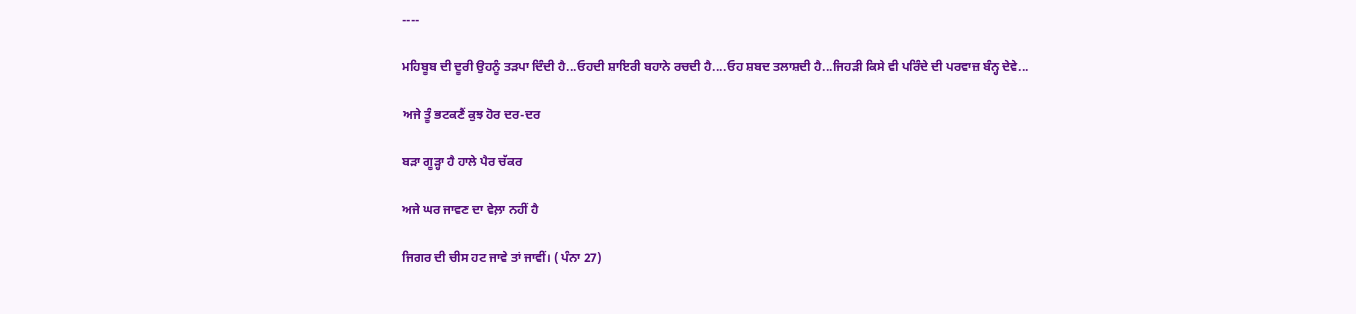----

ਮਹਿਬੂਬ ਦੀ ਦੂਰੀ ਉਹਨੂੰ ਤੜਪਾ ਦਿੰਦੀ ਹੈ...ਓਹਦੀ ਸ਼ਾਇਰੀ ਬਹਾਨੇ ਰਚਦੀ ਹੈ....ਓਹ ਸ਼ਬਦ ਤਲਾਸ਼ਦੀ ਹੈ...ਜਿਹੜੀ ਕਿਸੇ ਵੀ ਪਰਿੰਦੇ ਦੀ ਪਰਵਾਜ਼ ਬੰਨ੍ਹ ਦੇਵੇ...

ਅਜੇ ਤੂੰ ਭਟਕਣੈਂ ਕੁਝ ਹੋਰ ਦਰ-ਦਰ

ਬੜਾ ਗੂੜ੍ਹਾ ਹੈ ਹਾਲੇ ਪੈਰ ਚੱਕਰ

ਅਜੇ ਘਰ ਜਾਵਣ ਦਾ ਵੇਲ਼ਾ ਨਹੀਂ ਹੈ

ਜਿਗਰ ਦੀ ਚੀਸ ਹਟ ਜਾਵੇ ਤਾਂ ਜਾਵੀਂ। ( ਪੰਨਾ 27)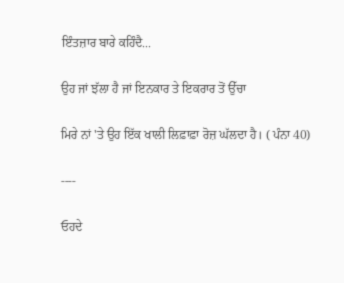ਇੰਤਜ਼ਾਰ ਬਾਰੇ ਕਹਿੰਦੈ...

ਉਹ ਜਾਂ ਝੱਲਾ ਹੈ ਜਾਂ ਇਨਕਾਰ ਤੇ ਇਕਰਾਰ ਤੋਂ ਉੱਚਾ

ਮਿਰੇ ਨਾਂ 'ਤੇ ਉਹ ਇੱਕ ਖਾਲੀ ਲਿਫ਼ਾਫ਼ਾ ਰੋਜ਼ ਘੱਲਦਾ ਹੈ। ( ਪੰਨਾ 40)

----

ਓਹਦੇ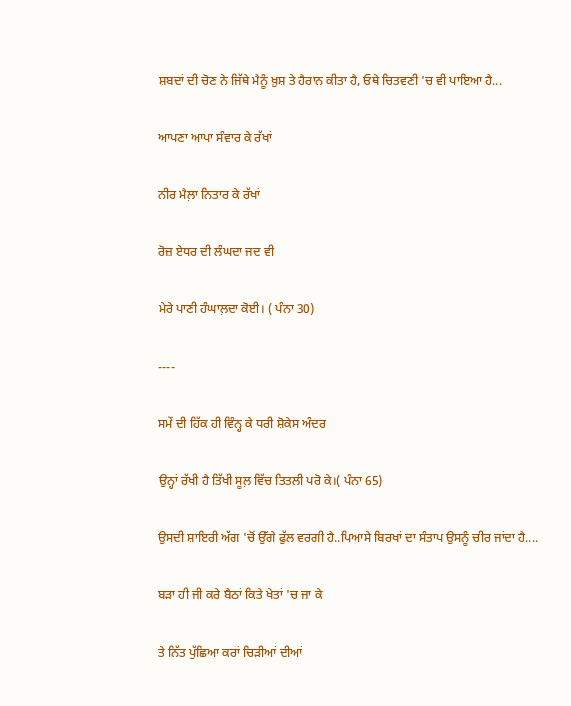ਸ਼ਬਦਾਂ ਦੀ ਚੋਣ ਨੇ ਜਿੱਥੇ ਮੈਨੂੰ ਖ਼ੁਸ਼ ਤੇ ਹੈਰਾਨ ਕੀਤਾ ਹੈ, ਓਥੇ ਚਿਤਵਣੀ 'ਚ ਵੀ ਪਾਇਆ ਹੈ...

ਆਪਣਾ ਆਪਾ ਸੰਵਾਰ ਕੇ ਰੱਖਾਂ

ਨੀਰ ਮੈਲ਼ਾ ਨਿਤਾਰ ਕੇ ਰੱਖਾਂ

ਰੋਜ਼ ਏਧਰ ਦੀ ਲੰਘਦਾ ਜਦ ਵੀ

ਮੇਰੇ ਪਾਣੀ ਹੰਘਾਲ਼ਦਾ ਕੋਈ। ( ਪੰਨਾ 30)

----

ਸਮੇਂ ਦੀ ਹਿੱਕ ਹੀ ਵਿੰਨ੍ਹ ਕੇ ਧਰੀ ਸ਼ੋਕੇਸ ਅੰਦਰ

ਉਨ੍ਹਾਂ ਰੱਖੀ ਹੈ ਤਿੱਖੀ ਸੂਲ਼ ਵਿੱਚ ਤਿਤਲੀ ਪਰੋ ਕੇ।( ਪੰਨਾ 65)

ਉਸਦੀ ਸ਼ਾਇਰੀ ਅੱਗ 'ਚੋਂ ਉੱਗੇ ਫੁੱਲ ਵਰਗੀ ਹੈ..ਪਿਆਸੇ ਬਿਰਖਾਂ ਦਾ ਸੰਤਾਪ ਉਸਨੂੰ ਚੀਰ ਜਾਂਦਾ ਹੈ....

ਬੜਾ ਹੀ ਜੀ ਕਰੇ ਬੈਠਾਂ ਕਿਤੇ ਖੇਤਾਂ 'ਚ ਜਾ ਕੇ

ਤੇ ਨਿੱਤ ਪੁੱਛਿਆ ਕਰਾਂ ਚਿੜੀਆਂ ਦੀਆਂ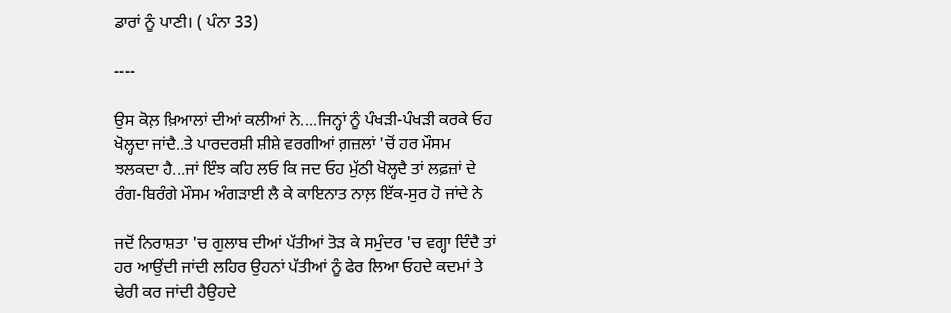ਡਾਰਾਂ ਨੂੰ ਪਾਣੀ। ( ਪੰਨਾ 33)

----

ਉਸ ਕੋਲ਼ ਖ਼ਿਆਲਾਂ ਦੀਆਂ ਕਲੀਆਂ ਨੇ....ਜਿਨ੍ਹਾਂ ਨੂੰ ਪੰਖੜੀ-ਪੰਖੜੀ ਕਰਕੇ ਓਹ ਖੋਲ੍ਹਦਾ ਜਾਂਦੈ..ਤੇ ਪਾਰਦਰਸ਼ੀ ਸ਼ੀਸ਼ੇ ਵਰਗੀਆਂ ਗ਼ਜ਼ਲਾਂ 'ਚੋਂ ਹਰ ਮੌਸਮ ਝਲਕਦਾ ਹੈ...ਜਾਂ ਇੰਝ ਕਹਿ ਲਓ ਕਿ ਜਦ ਓਹ ਮੁੱਠੀ ਖੋਲ੍ਹਦੈ ਤਾਂ ਲਫ਼ਜ਼ਾਂ ਦੇ ਰੰਗ-ਬਿਰੰਗੇ ਮੌਸਮ ਅੰਗੜਾਈ ਲੈ ਕੇ ਕਾਇਨਾਤ ਨਾਲ਼ ਇੱਕ-ਸੁਰ ਹੋ ਜਾਂਦੇ ਨੇ

ਜਦੋਂ ਨਿਰਾਸ਼ਤਾ 'ਚ ਗੁਲਾਬ ਦੀਆਂ ਪੱਤੀਆਂ ਤੋੜ ਕੇ ਸਮੁੰਦਰ 'ਚ ਵਗ੍ਹਾ ਦਿੰਦੈ ਤਾਂ ਹਰ ਆਉਂਦੀ ਜਾਂਦੀ ਲਹਿਰ ਉਹਨਾਂ ਪੱਤੀਆਂ ਨੂੰ ਫੇਰ ਲਿਆ ਓਹਦੇ ਕਦਮਾਂ ਤੇ ਢੇਰੀ ਕਰ ਜਾਂਦੀ ਹੈਉਹਦੇ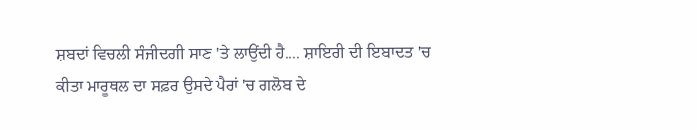ਸ਼ਬਦਾਂ ਵਿਚਲੀ ਸੰਜੀਦਗੀ ਸਾਣ 'ਤੇ ਲਾਉਂਦੀ ਹੈ.... ਸ਼ਾਇਰੀ ਦੀ ਇਬਾਦਤ 'ਚ ਕੀਤਾ ਮਾਰੂਥਲ ਦਾ ਸਫ਼ਰ ਉਸਦੇ ਪੈਰਾਂ 'ਚ ਗਲੋਬ ਦੇ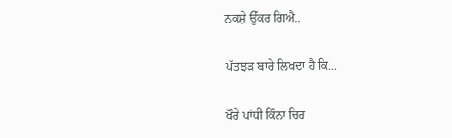ਨਕਸ਼ੇ ਉੱਕਰ ਗਿਐ..

ਪੱਤਝੜ ਬਾਰੇ ਲਿਖਦਾ ਹੈ ਕਿ...

ਖੌਰੇ ਪਾਂਧੀ ਕਿੰਨਾ ਚਿਰ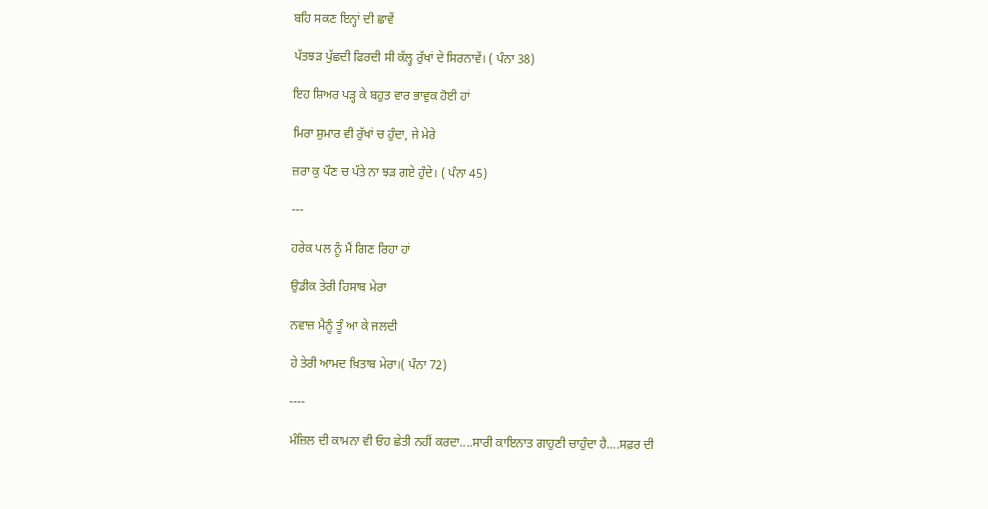ਬਹਿ ਸਕਣ ਇਨ੍ਹਾਂ ਦੀ ਛਾਵੇਂ

ਪੱਤਝੜ ਪੁੱਛਦੀ ਫਿਰਦੀ ਸੀ ਕੱਲ੍ਹ ਰੁੱਖਾਂ ਦੇ ਸਿਰਨਾਵੇਂ। ( ਪੰਨਾ 38)

ਇਹ ਸ਼ਿਅਰ ਪੜ੍ਹ ਕੇ ਬਹੁਤ ਵਾਰ ਭਾਵੁਕ ਹੋਈ ਹਾਂ

ਮਿਰਾ ਸ਼ੁਮਾਰ ਵੀ ਰੁੱਖਾਂ ਚ ਹੁੰਦਾ, ਜੇ ਮੇਰੇ

ਜ਼ਰਾ ਕੁ ਪੌਣ ਚ ਪੱਤੇ ਨਾ ਝੜ ਗਏ ਹੁੰਦੇ। ( ਪੰਨਾ 45)

---

ਹਰੇਕ ਪਲ ਨੂੰ ਮੈਂ ਗਿਣ ਰਿਹਾ ਹਾਂ

ਉਡੀਕ ਤੇਰੀ ਹਿਸਾਬ ਮੇਰਾ

ਨਵਾਜ਼ ਮੈਨੂੰ ਤੂੰ ਆ ਕੇ ਜਲਦੀ

ਹੇ ਤੇਰੀ ਆਮਦ ਖ਼ਿਤਾਬ ਮੇਰਾ।( ਪੰਨਾ 72)

----

ਮੰਜ਼ਿਲ ਦੀ ਕਾਮਨਾ ਵੀ ਓਹ ਛੇਤੀ ਨਹੀਂ ਕਰਦਾ....ਸਾਰੀ ਕਾਇਨਾਤ ਗਾਹੁਣੀ ਚਾਹੁੰਦਾ ਹੈ....ਸਫ਼ਰ ਦੀ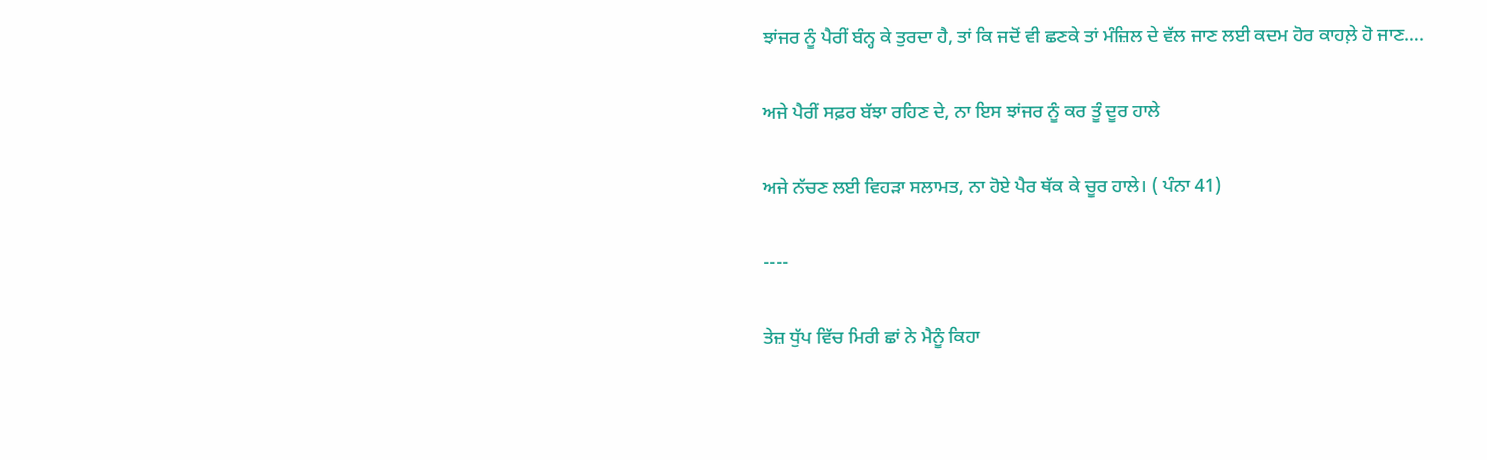ਝਾਂਜਰ ਨੂੰ ਪੈਰੀਂ ਬੰਨ੍ਹ ਕੇ ਤੁਰਦਾ ਹੈ, ਤਾਂ ਕਿ ਜਦੋਂ ਵੀ ਛਣਕੇ ਤਾਂ ਮੰਜ਼ਿਲ ਦੇ ਵੱਲ ਜਾਣ ਲਈ ਕਦਮ ਹੋਰ ਕਾਹਲ਼ੇ ਹੋ ਜਾਣ….

ਅਜੇ ਪੈਰੀਂ ਸਫ਼ਰ ਬੱਝਾ ਰਹਿਣ ਦੇ, ਨਾ ਇਸ ਝਾਂਜਰ ਨੂੰ ਕਰ ਤੂੰ ਦੂਰ ਹਾਲੇ

ਅਜੇ ਨੱਚਣ ਲਈ ਵਿਹੜਾ ਸਲਾਮਤ, ਨਾ ਹੋਏ ਪੈਰ ਥੱਕ ਕੇ ਚੂਰ ਹਾਲੇ। ( ਪੰਨਾ 41)

----

ਤੇਜ਼ ਧੁੱਪ ਵਿੱਚ ਮਿਰੀ ਛਾਂ ਨੇ ਮੈਨੂੰ ਕਿਹਾ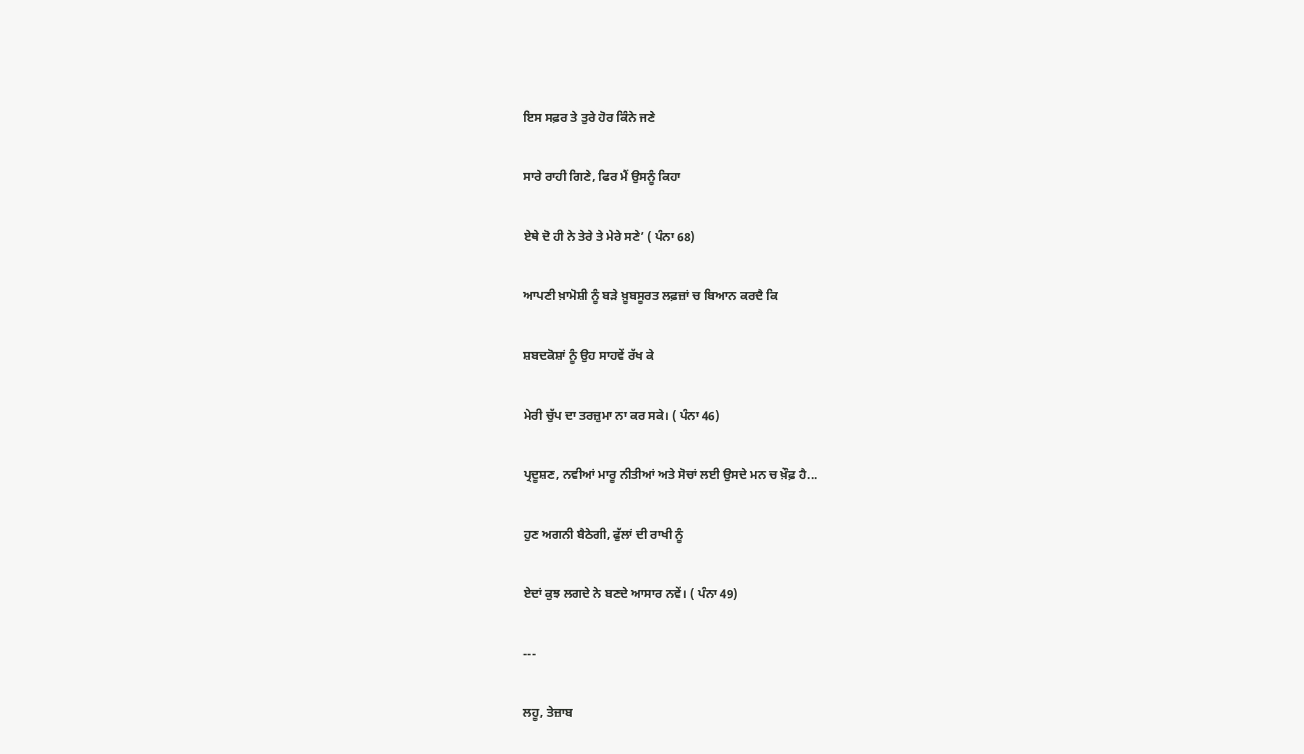ਇਸ ਸਫ਼ਰ ਤੇ ਤੁਰੇ ਹੋਰ ਕਿੰਨੇ ਜਣੇ

ਸਾਰੇ ਰਾਹੀ ਗਿਣੇ, ਫਿਰ ਮੈਂ ਉਸਨੂੰ ਕਿਹਾ

ਏਥੇ ਦੋ ਹੀ ਨੇ ਤੇਰੇ ਤੇ ਮੇਰੇ ਸਣੇ’ ( ਪੰਨਾ 68)

ਆਪਣੀ ਖ਼ਾਮੋਸ਼ੀ ਨੂੰ ਬੜੇ ਖ਼ੂਬਸੂਰਤ ਲਫ਼ਜ਼ਾਂ ਚ ਬਿਆਨ ਕਰਦੈ ਕਿ

ਸ਼ਬਦਕੋਸ਼ਾਂ ਨੂੰ ਉਹ ਸਾਹਵੇਂ ਰੱਖ ਕੇ

ਮੇਰੀ ਚੁੱਪ ਦਾ ਤਰਜ਼ੁਮਾ ਨਾ ਕਰ ਸਕੇ। ( ਪੰਨਾ 46)

ਪ੍ਰਦੂਸ਼ਣ, ਨਵੀਆਂ ਮਾਰੂ ਨੀਤੀਆਂ ਅਤੇ ਸੋਚਾਂ ਲਈ ਉਸਦੇ ਮਨ ਚ ਖ਼ੌਫ਼ ਹੈ...

ਹੁਣ ਅਗਨੀ ਬੈਠੇਗੀ, ਫੁੱਲਾਂ ਦੀ ਰਾਖੀ ਨੂੰ

ਏਦਾਂ ਕੁਝ ਲਗਦੇ ਨੇ ਬਣਦੇ ਆਸਾਰ ਨਵੇਂ। ( ਪੰਨਾ 49)

---

ਲਹੂ, ਤੇਜ਼ਾਬ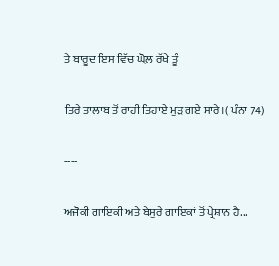ਤੇ ਬਾਰੂਦ ਇਸ ਵਿੱਚ ਘੋਲ਼ ਰੱਖੇ ਤੂੰ

ਤਿਰੇ ਤਾਲਾਬ ਤੋਂ ਰਾਹੀ ਤਿਹਾਏ ਮੁੜ ਗਏ ਸਾਰੇ।( ਪੰਨਾ 74)

----

ਅਜੋਕੀ ਗਾਇਕੀ ਅਤੇ ਬੇਸੁਰੇ ਗਾਇਕਾਂ ਤੋਂ ਪ੍ਰੇਸ਼ਾਨ ਹੈ...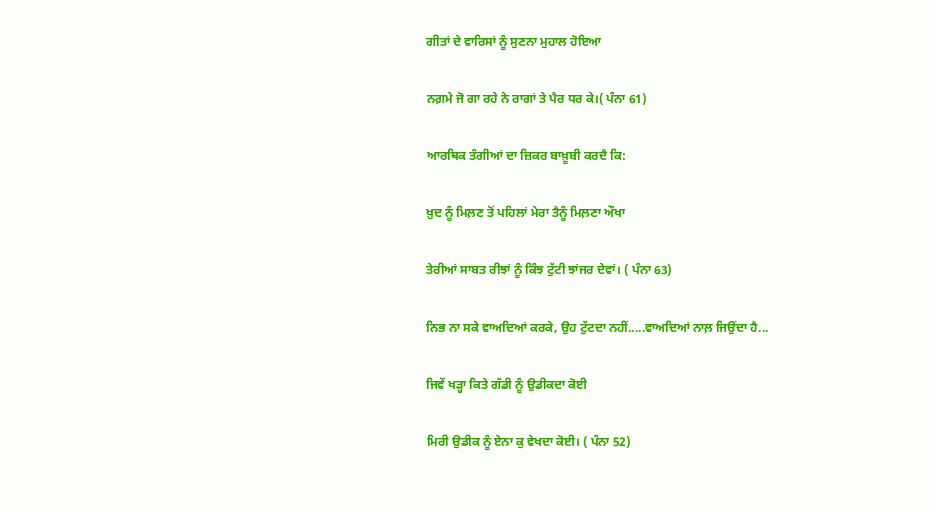ਗੀਤਾਂ ਦੇ ਵਾਰਿਸਾਂ ਨੂੰ ਸੁਣਨਾ ਮੁਹਾਲ ਹੋਇਆ

ਨਗ਼ਮੇ ਜੋ ਗਾ ਰਹੇ ਨੇ ਰਾਗਾਂ ਤੇ ਪੈਰ ਧਰ ਕੇ।( ਪੰਨਾ 61)

ਆਰਥਿਕ ਤੰਗੀਆਂ ਦਾ ਜ਼ਿਕਰ ਬਾਖ਼ੂਬੀ ਕਰਦੈ ਕਿ:

ਖ਼ੁਦ ਨੂੰ ਮਿਲ਼ਣ ਤੋਂ ਪਹਿਲਾਂ ਮੇਰਾ ਤੈਨੂੰ ਮਿਲ਼ਣਾ ਔਖਾ

ਤੇਰੀਆਂ ਸਾਬਤ ਰੀਝਾਂ ਨੂੰ ਕਿੰਝ ਟੁੱਟੀ ਝਾਂਜਰ ਦੇਵਾਂ। ( ਪੰਨਾ 63)

ਨਿਭ ਨਾ ਸਕੇ ਵਾਅਦਿਆਂ ਕਰਕੇ, ਉਹ ਟੁੱਟਦਾ ਨਹੀਂ.....ਵਾਅਦਿਆਂ ਨਾਲ਼ ਜਿਉਂਦਾ ਹੈ...

ਜਿਵੇਂ ਖੜ੍ਹਾ ਕਿਤੇ ਗੱਡੀ ਨੂੰ ਉਡੀਕਦਾ ਕੋਈ

ਮਿਰੀ ਉਡੀਕ ਨੂੰ ਏਨਾ ਕੁ ਵੇਖਦਾ ਕੋਈ। ( ਪੰਨਾ 52)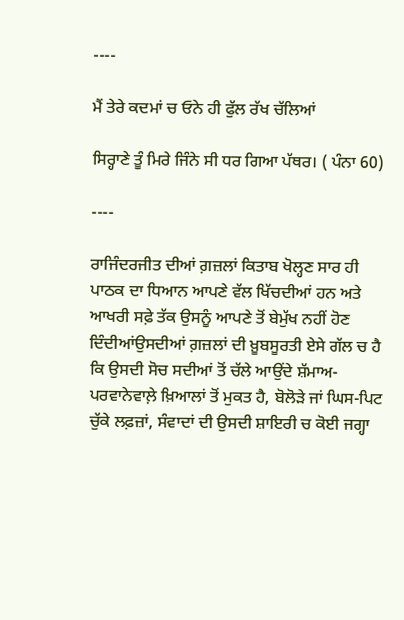----

ਮੈਂ ਤੇਰੇ ਕਦਮਾਂ ਚ ਓਨੇ ਹੀ ਫੁੱਲ ਰੱਖ ਚੱਲਿਆਂ

ਸਿਰ੍ਹਾਣੇ ਤੂੰ ਮਿਰੇ ਜਿੰਨੇ ਸੀ ਧਰ ਗਿਆ ਪੱਥਰ। ( ਪੰਨਾ 60)

----

ਰਾਜਿੰਦਰਜੀਤ ਦੀਆਂ ਗ਼ਜ਼ਲਾਂ ਕਿਤਾਬ ਖੋਲ੍ਹਣ ਸਾਰ ਹੀ ਪਾਠਕ ਦਾ ਧਿਆਨ ਆਪਣੇ ਵੱਲ ਖਿੱਚਦੀਆਂ ਹਨ ਅਤੇ ਆਖਰੀ ਸਫ਼ੇ ਤੱਕ ਉਸਨੂੰ ਆਪਣੇ ਤੋਂ ਬੇਮੁੱਖ ਨਹੀਂ ਹੋਣ ਦਿੰਦੀਆਂਉਸਦੀਆਂ ਗ਼ਜ਼ਲਾਂ ਦੀ ਖ਼ੂਬਸੂਰਤੀ ਏਸੇ ਗੱਲ ਚ ਹੈ ਕਿ ਉਸਦੀ ਸੋਚ ਸਦੀਆਂ ਤੋਂ ਚੱਲੇ ਆਉਂਦੇ ਸ਼ੱਮਾਅ-ਪਰਵਾਨੇਵਾਲ਼ੇ ਖ਼ਿਆਲਾਂ ਤੋਂ ਮੁਕਤ ਹੈ, ਬੋਲੋੜੇ ਜਾਂ ਘਿਸ-ਪਿਟ ਚੁੱਕੇ ਲਫ਼ਜ਼ਾਂ, ਸੰਵਾਦਾਂ ਦੀ ਉਸਦੀ ਸ਼ਾਇਰੀ ਚ ਕੋਈ ਜਗ੍ਹਾ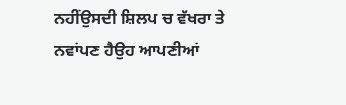ਨਹੀਂਉਸਦੀ ਸ਼ਿਲਪ ਚ ਵੱਖਰਾ ਤੇ ਨਵਾਂਪਣ ਹੈਉਹ ਆਪਣੀਆਂ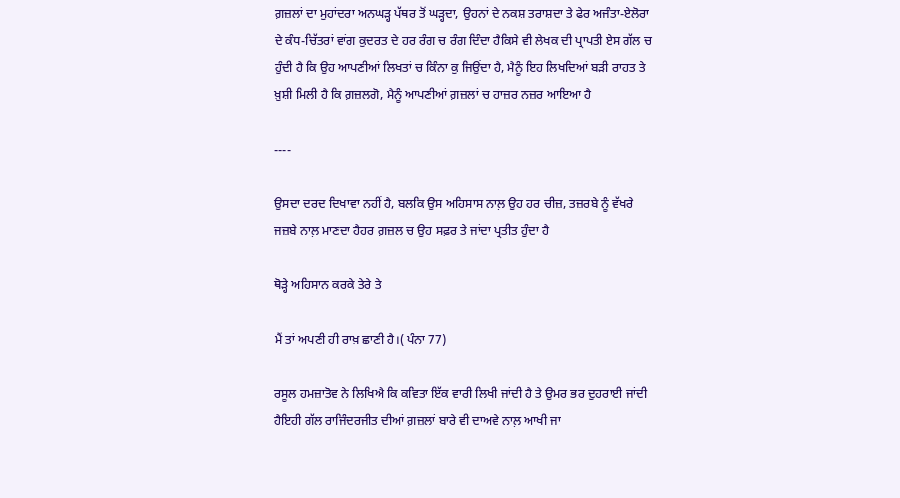ਗ਼ਜ਼ਲਾਂ ਦਾ ਮੁਹਾਂਦਰਾ ਅਨਘੜ੍ਹ ਪੱਥਰ ਤੋਂ ਘੜ੍ਹਦਾ, ਉਹਨਾਂ ਦੇ ਨਕਸ਼ ਤਰਾਸ਼ਦਾ ਤੇ ਫੇਰ ਅਜੰਤਾ-ਏਲੋਰਾ ਦੇ ਕੰਧ-ਚਿੱਤਰਾਂ ਵਾਂਗ ਕੁਦਰਤ ਦੇ ਹਰ ਰੰਗ ਚ ਰੰਗ ਦਿੰਦਾ ਹੈਕਿਸੇ ਵੀ ਲੇਖਕ ਦੀ ਪ੍ਰਾਪਤੀ ਏਸ ਗੱਲ ਚ ਹੁੰਦੀ ਹੈ ਕਿ ਉਹ ਆਪਣੀਆਂ ਲਿਖਤਾਂ ਚ ਕਿੰਨਾ ਕੁ ਜਿਉਂਦਾ ਹੈ, ਮੈਨੂੰ ਇਹ ਲਿਖਦਿਆਂ ਬੜੀ ਰਾਹਤ ਤੇ ਖ਼ੁਸ਼ੀ ਮਿਲੀ ਹੈ ਕਿ ਗ਼ਜ਼ਲਗੋ, ਮੈਨੂੰ ਆਪਣੀਆਂ ਗ਼ਜ਼ਲਾਂ ਚ ਹਾਜ਼ਰ ਨਜ਼ਰ ਆਇਆ ਹੈ

----

ਉਸਦਾ ਦਰਦ ਦਿਖਾਵਾ ਨਹੀਂ ਹੈ, ਬਲਕਿ ਉਸ ਅਹਿਸਾਸ ਨਾਲ਼ ਉਹ ਹਰ ਚੀਜ਼, ਤਜ਼ਰਬੇ ਨੂੰ ਵੱਖਰੇ ਜਜ਼ਬੇ ਨਾਲ਼ ਮਾਣਦਾ ਹੈਹਰ ਗ਼ਜ਼ਲ ਚ ਉਹ ਸਫ਼ਰ ਤੇ ਜਾਂਦਾ ਪ੍ਰਤੀਤ ਹੁੰਦਾ ਹੈ

ਥੋੜ੍ਹੇ ਅਹਿਸਾਨ ਕਰਕੇ ਤੇਰੇ ਤੇ

ਮੈਂ ਤਾਂ ਅਪਣੀ ਹੀ ਰਾਖ਼ ਛਾਣੀ ਹੈ।( ਪੰਨਾ 77)

ਰਸੂਲ ਹਮਜ਼ਾਤੋਵ ਨੇ ਲਿਖਿਐ ਕਿ ਕਵਿਤਾ ਇੱਕ ਵਾਰੀ ਲਿਖੀ ਜਾਂਦੀ ਹੈ ਤੇ ਉਮਰ ਭਰ ਦੁਹਰਾਈ ਜਾਂਦੀ ਹੈਇਹੀ ਗੱਲ ਰਾਜਿੰਦਰਜੀਤ ਦੀਆਂ ਗ਼ਜ਼ਲਾਂ ਬਾਰੇ ਵੀ ਦਾਅਵੇ ਨਾਲ਼ ਆਖੀ ਜਾ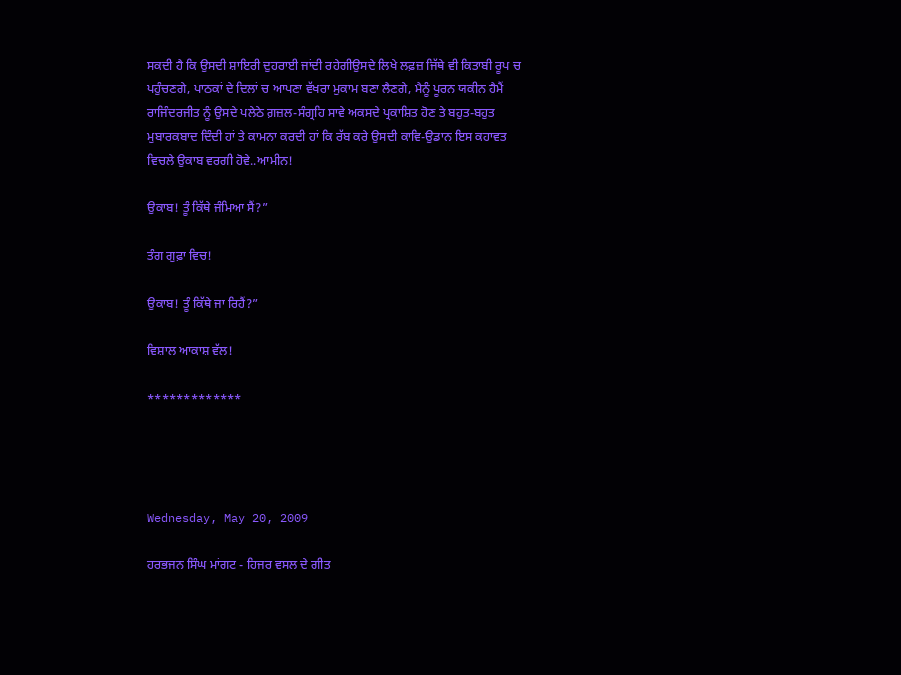ਸਕਦੀ ਹੈ ਕਿ ਉਸਦੀ ਸ਼ਾਇਰੀ ਦੁਹਰਾਈ ਜਾਂਦੀ ਰਹੇਗੀਉਸਦੇ ਲਿਖੇ ਲਫ਼ਜ਼ ਜਿੱਥੇ ਵੀ ਕਿਤਾਬੀ ਰੂਪ ਚ ਪਹੁੰਚਣਗੇ, ਪਾਠਕਾਂ ਦੇ ਦਿਲਾਂ ਚ ਆਪਣਾ ਵੱਖਰਾ ਮੁਕਾਮ ਬਣਾ ਲੈਣਗੇ, ਮੈਨੂੰ ਪੂਰਨ ਯਕੀਨ ਹੈਮੈਂ ਰਾਜਿੰਦਰਜੀਤ ਨੂੰ ਉਸਦੇ ਪਲੇਠੇ ਗ਼ਜ਼ਲ-ਸੰਗ੍ਰਹਿ ਸਾਵੇ ਅਕਸਦੇ ਪ੍ਰਕਾਸ਼ਿਤ ਹੋਣ ਤੇ ਬਹੁਤ-ਬਹੁਤ ਮੁਬਾਰਕਬਾਦ ਦਿੰਦੀ ਹਾਂ ਤੇ ਕਾਮਨਾ ਕਰਦੀ ਹਾਂ ਕਿ ਰੱਬ ਕਰੇ ਉਸਦੀ ਕਾਵਿ-ਉਡਾਨ ਇਸ ਕਹਾਵਤ ਵਿਚਲੇ ਉਕਾਬ ਵਰਗੀ ਹੋਵੇ..ਆਮੀਨ!

ਉਕਾਬ! ਤੂੰ ਕਿੱਥੇ ਜੰਮਿਆ ਸੈਂ?”

ਤੰਗ ਗੁਫ਼ਾ ਵਿਚ!

ਉਕਾਬ! ਤੂੰ ਕਿੱਥੇ ਜਾ ਰਿਹੈਂ?”

ਵਿਸ਼ਾਲ ਆਕਾਸ਼ ਵੱਲ!

*************




Wednesday, May 20, 2009

ਹਰਭਜਨ ਸਿੰਘ ਮਾਂਗਟ - ਹਿਜਰ ਵਸਲ ਦੇ ਗੀਤ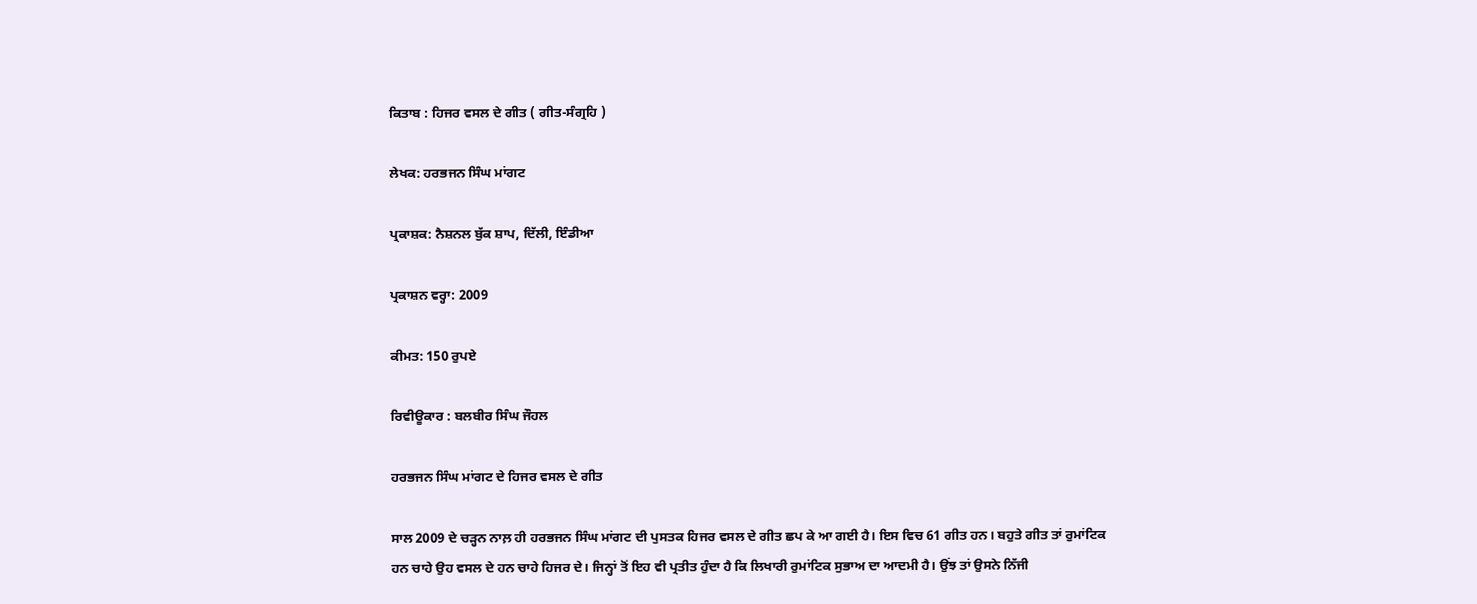ਕਿਤਾਬ : ਹਿਜਰ ਵਸਲ ਦੇ ਗੀਤ ( ਗੀਤ-ਸੰਗ੍ਰਹਿ )

ਲੇਖਕ: ਹਰਭਜਨ ਸਿੰਘ ਮਾਂਗਟ

ਪ੍ਰਕਾਸ਼ਕ: ਨੈਸ਼ਨਲ ਬੁੱਕ ਸ਼ਾਪ, ਦਿੱਲੀ, ਇੰਡੀਆ

ਪ੍ਰਕਾਸ਼ਨ ਵਰ੍ਹਾ: 2009

ਕੀਮਤ: 150 ਰੁਪਏ

ਰਿਵੀਊਕਾਰ : ਬਲਬੀਰ ਸਿੰਘ ਜੌਹਲ

ਹਰਭਜਨ ਸਿੰਘ ਮਾਂਗਟ ਦੇ ਹਿਜਰ ਵਸਲ ਦੇ ਗੀਤ

ਸਾਲ 2009 ਦੇ ਚੜ੍ਹਨ ਨਾਲ਼ ਹੀ ਹਰਭਜਨ ਸਿੰਘ ਮਾਂਗਟ ਦੀ ਪੁਸਤਕ ਹਿਜਰ ਵਸਲ ਦੇ ਗੀਤ ਛਪ ਕੇ ਆ ਗਈ ਹੈ। ਇਸ ਵਿਚ 61 ਗੀਤ ਹਨ। ਬਹੁਤੇ ਗੀਤ ਤਾਂ ਰੁਮਾਂਟਿਕ ਹਨ ਚਾਹੇ ਉਹ ਵਸਲ ਦੇ ਹਨ ਚਾਹੇ ਹਿਜਰ ਦੇ। ਜਿਨ੍ਹਾਂ ਤੋਂ ਇਹ ਵੀ ਪ੍ਰਤੀਤ ਹੁੰਦਾ ਹੈ ਕਿ ਲਿਖਾਰੀ ਰੁਮਾਂਟਿਕ ਸੁਭਾਅ ਦਾ ਆਦਮੀ ਹੈ। ਉਂਝ ਤਾਂ ਉਸਨੇ ਨਿੱਜੀ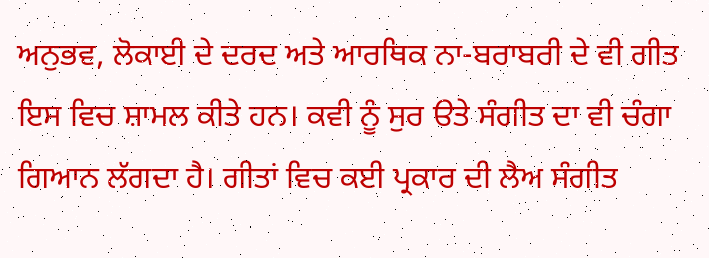ਅਨੁਭਵ, ਲੋਕਾਈ ਦੇ ਦਰਦ ਅਤੇ ਆਰਥਿਕ ਨਾ-ਬਰਾਬਰੀ ਦੇ ਵੀ ਗੀਤ ਇਸ ਵਿਚ ਸ਼ਾਮਲ ਕੀਤੇ ਹਨ। ਕਵੀ ਨੂੰ ਸੁਰ ੳਤੇ ਸੰਗੀਤ ਦਾ ਵੀ ਚੰਗਾ ਗਿਆਨ ਲੱਗਦਾ ਹੈ। ਗੀਤਾਂ ਵਿਚ ਕਈ ਪ੍ਰਕਾਰ ਦੀ ਲੈਅ ਸੰਗੀਤ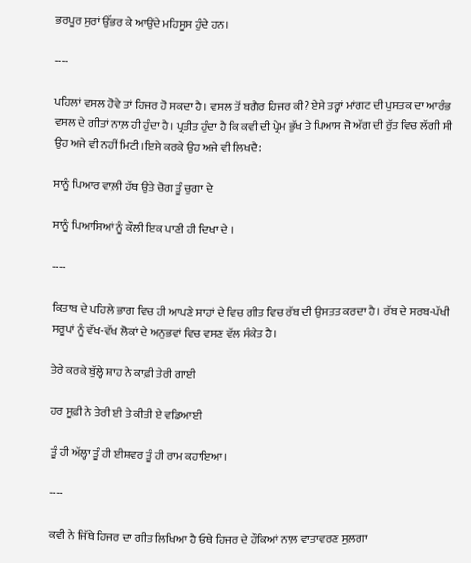ਭਰਪੂਰ ਸੁਰਾਂ ਉੱਭਰ ਕੇ ਆਉਂਦੇ ਮਹਿਸੂਸ ਹੁੰਦੇ ਹਨ।

----

ਪਹਿਲਾਂ ਵਸਲ ਹੋਵੇ ਤਾਂ ਹਿਜਰ ਹੋ ਸਕਦਾ ਹੈ। ਵਸਲ ਤੋਂ ਬਗੈਰ ਹਿਜਰ ਕੀ? ਏਸੇ ਤਰ੍ਹਾਂ ਮਾਂਗਟ ਦੀ ਪੁਸਤਕ ਦਾ ਆਰੰਭ ਵਸਲ ਦੇ ਗੀਤਾਂ ਨਾਲ਼ ਹੀ ਹੁੰਦਾ ਹੈ। ਪ੍ਰਤੀਤ ਹੁੰਦਾ ਹੈ ਕਿ ਕਵੀ ਦੀ ਪ੍ਰੇਮ ਭੁੱਖ ਤੇ ਪਿਆਸ ਜੋ ਅੱਗ ਦੀ ਰੁੱਤ ਵਿਚ ਲੱਗੀ ਸੀ ਉਹ ਅਜੇ ਵੀ ਨਹੀਂ ਮਿਟੀ।ਇਸੇ ਕਰਕੇ ਉਹ ਅਜੇ ਵੀ ਲਿਖਦੈ:

ਸਾਨੂੰ ਪਿਆਰ ਵਾਲ਼ੀ ਹੱਥ ਉਤੇ ਚੋਗ ਤੂੰ ਚੁਗਾ ਦੇ

ਸਾਨੂੰ ਪਿਆਸਿਆਂ ਨੂੰ ਕੌਲੀ ਇਕ ਪਾਣੀ ਹੀ ਦਿਖਾ ਦੇ ।

----

ਕਿਤਾਬ ਦੇ ਪਹਿਲੇ ਭਾਗ ਵਿਚ ਹੀ ਆਪਣੇ ਸਾਹਾਂ ਦੇ ਵਿਚ ਗੀਤ ਵਿਚ ਰੱਬ ਦੀ ਉਸਤਤ ਕਰਦਾ ਹੈ। ਰੱਬ ਦੇ ਸਰਬ-ਪੱਖੀ ਸਰੂਪਾਂ ਨੂੰ ਵੱਖ-ਵੱਖ ਲੋਕਾਂ ਦੇ ਅਨੁਭਵਾਂ ਵਿਚ ਵਸਣ ਵੱਲ ਸੰਕੇਤ ਹੈ।

ਤੇਰੇ ਕਰਕੇ ਬੁੱਲ੍ਹੇ ਸ਼ਾਹ ਨੇ ਕਾਫ਼ੀ ਤੇਰੀ ਗਾਈ

ਹਰ ਸੂਫ਼ੀ ਨੇ ਤੇਰੀ ਈ ਤੇ ਕੀਤੀ ਏ ਵਡਿਆਈ

ਤੂੰ ਹੀ ਅੱਲ੍ਹਾ ਤੂੰ ਹੀ ਈਸ਼ਵਰ ਤੂੰ ਹੀ ਰਾਮ ਕਹਾਇਆ।

----

ਕਵੀ ਨੇ ਜਿੱਥੇ ਹਿਜਰ ਦਾ ਗੀਤ ਲਿਖਿਆ ਹੈ ਓਥੇ ਹਿਜਰ ਦੇ ਹੌਕਿਆਂ ਨਾਲ਼ ਵਾਤਾਵਰਣ ਸੁਲ਼ਗਾ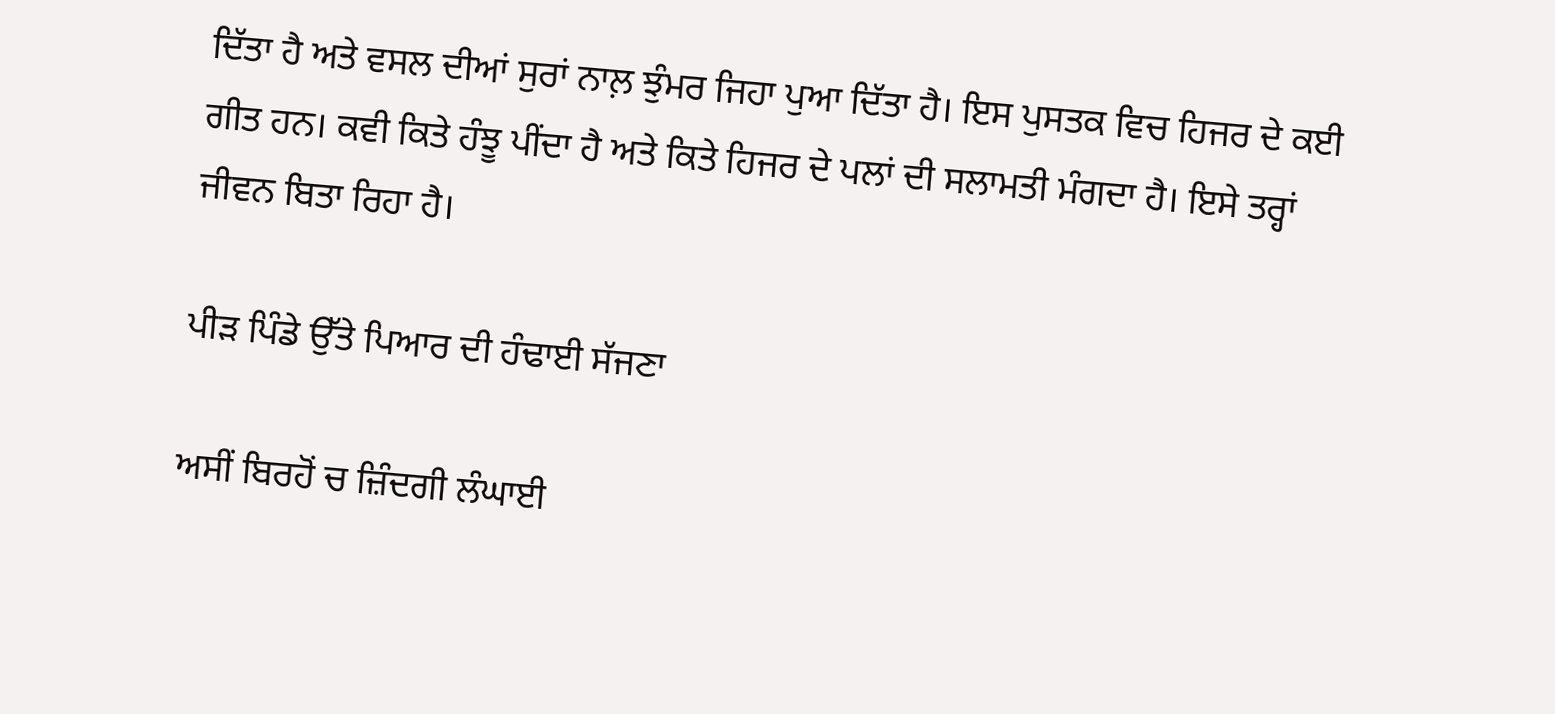ਦਿੱਤਾ ਹੈ ਅਤੇ ਵਸਲ ਦੀਆਂ ਸੁਰਾਂ ਨਾਲ਼ ਝੁੰਮਰ ਜਿਹਾ ਪੁਆ ਦਿੱਤਾ ਹੈ। ਇਸ ਪੁਸਤਕ ਵਿਚ ਹਿਜਰ ਦੇ ਕਈ ਗੀਤ ਹਨ। ਕਵੀ ਕਿਤੇ ਹੰਝੂ ਪੀਂਦਾ ਹੈ ਅਤੇ ਕਿਤੇ ਹਿਜਰ ਦੇ ਪਲਾਂ ਦੀ ਸਲਾਮਤੀ ਮੰਗਦਾ ਹੈ। ਇਸੇ ਤਰ੍ਹਾਂ ਜੀਵਨ ਬਿਤਾ ਰਿਹਾ ਹੈ।

ਪੀੜ ਪਿੰਡੇ ਉੱਤੇ ਪਿਆਰ ਦੀ ਹੰਢਾਈ ਸੱਜਣਾ

ਅਸੀਂ ਬਿਰਹੋਂ ਚ ਜ਼ਿੰਦਗੀ ਲੰਘਾਈ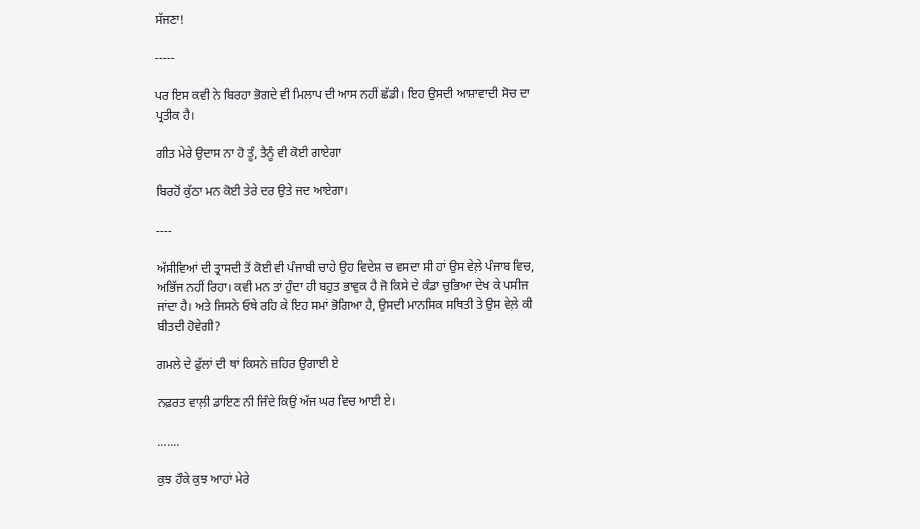ਸੱਜਣਾ!

-----

ਪਰ ਇਸ ਕਵੀ ਨੇ ਬਿਰਹਾ ਭੋਗਦੇ ਵੀ ਮਿਲਾਪ ਦੀ ਆਸ ਨਹੀਂ ਛੱਡੀ। ਇਹ ਉਸਦੀ ਆਸ਼ਾਵਾਦੀ ਸੋਚ ਦਾ ਪ੍ਰਤੀਕ ਹੈ।

ਗੀਤ ਮੇਰੇ ਉਦਾਸ ਨਾ ਹੋ ਤੂੰ, ਤੈਨੂੰ ਵੀ ਕੋਈ ਗਾਏਗਾ

ਬਿਰਹੋਂ ਕੁੱਠਾ ਮਨ ਕੋਈ ਤੇਰੇ ਦਰ ਉਤੇ ਜਦ ਆਏਗਾ।

----

ਅੱਸੀਵਿਆਂ ਦੀ ਤ੍ਰਾਸਦੀ ਤੋਂ ਕੋਈ ਵੀ ਪੰਜਾਬੀ ਚਾਹੇ ਉਹ ਵਿਦੇਸ਼ ਚ ਵਸਦਾ ਸੀ ਹਾਂ ਉਸ ਵੇਲ਼ੇ ਪੰਜਾਬ ਵਿਚ, ਅਭਿੱਜ ਨਹੀਂ ਰਿਹਾ। ਕਵੀ ਮਨ ਤਾਂ ਹੁੰਦਾ ਹੀ ਬਹੁਤ ਭਾਵੁਕ ਹੈ ਜੋ ਕਿਸੇ ਦੇ ਕੰਡਾ ਚੁਭਿਆ ਦੇਖ ਕੇ ਪਸੀਜ ਜਾਂਦਾ ਹੈ। ਅਤੇ ਜਿਸਨੇ ਓਥੇ ਰਹਿ ਕੇ ਇਹ ਸਮਾਂ ਭੋਗਿਆ ਹੈ, ਉਸਦੀ ਮਾਨਸਿਕ ਸਥਿਤੀ ਤੇ ਉਸ ਵੇਲ਼ੇ ਕੀ ਬੀਤਦੀ ਹੋਵੇਗੀ?

ਗਮਲੇ ਦੇ ਫੁੱਲਾਂ ਦੀ ਥਾਂ ਕਿਸਨੇ ਜ਼ਹਿਰ ਉਗਾਈ ਏ

ਨਫ਼ਰਤ ਵਾਲ਼ੀ ਡਾਇਣ ਨੀ ਜਿੰਦੇ ਕਿਉਂ ਅੱਜ ਘਰ ਵਿਚ ਆਈ ਏ।

.......

ਕੁਝ ਹੌਕੇ ਕੁਝ ਆਹਾਂ ਮੇਰੇ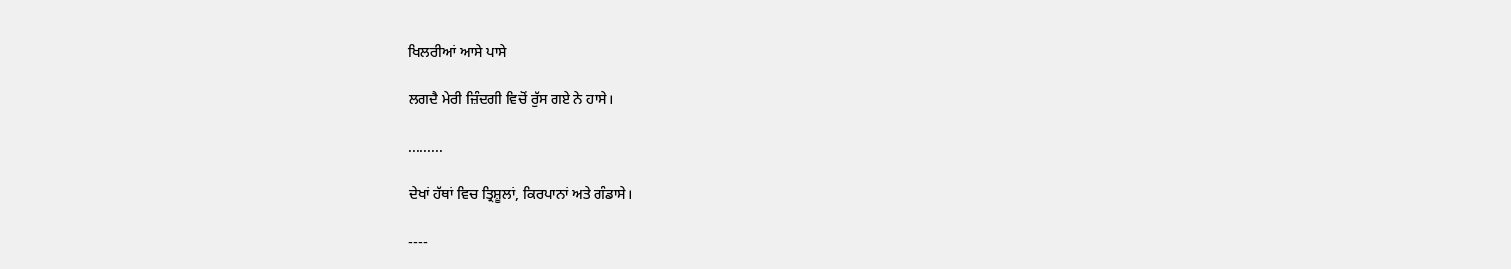ਖਿਲਰੀਆਂ ਆਸੇ ਪਾਸੇ

ਲਗਦੈ ਮੇਰੀ ਜ਼ਿੰਦਗੀ ਵਿਚੋਂ ਰੁੱਸ ਗਏ ਨੇ ਹਾਸੇ।

.........

ਦੇਖਾਂ ਹੱਥਾਂ ਵਿਚ ਤ੍ਰਿਸ਼ੂਲਾਂ, ਕਿਰਪਾਨਾਂ ਅਤੇ ਗੰਡਾਸੇ।

----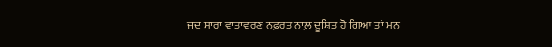ਜਦ ਸਾਰਾ ਵਾਤਾਵਰਣ ਨਫ਼ਰਤ ਨਾਲ਼ ਦੂਸ਼ਿਤ ਹੋ ਗਿਆ ਤਾਂ ਮਨ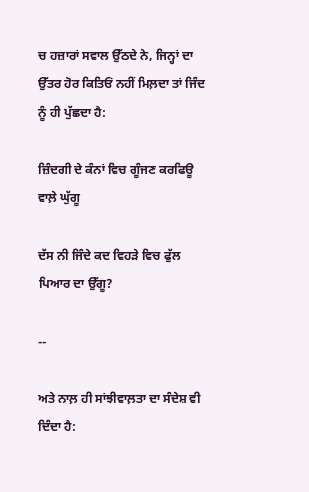ਚ ਹਜ਼ਾਰਾਂ ਸਵਾਲ ਉੱਠਦੇ ਨੇ, ਜਿਨ੍ਹਾਂ ਦਾ ਉੱਤਰ ਹੋਰ ਕਿਤਿਓਂ ਨਹੀਂ ਮਿਲ਼ਦਾ ਤਾਂ ਜਿੰਦ ਨੂੰ ਹੀ ਪੁੱਛਦਾ ਹੈ:

ਜ਼ਿੰਦਗੀ ਦੇ ਕੰਨਾਂ ਵਿਚ ਗੂੰਜਣ ਕਰਫਿਊ ਵਾਲ਼ੇ ਘੁੱਗੂ

ਦੱਸ ਨੀ ਜਿੰਦੇ ਕਦ ਵਿਹੜੇ ਵਿਚ ਫੁੱਲ ਪਿਆਰ ਦਾ ਉੱਗੂ?

--

ਅਤੇ ਨਾਲ਼ ਹੀ ਸਾਂਝੀਵਾਲ਼ਤਾ ਦਾ ਸੰਦੇਸ਼ ਵੀ ਦਿੰਦਾ ਹੈ: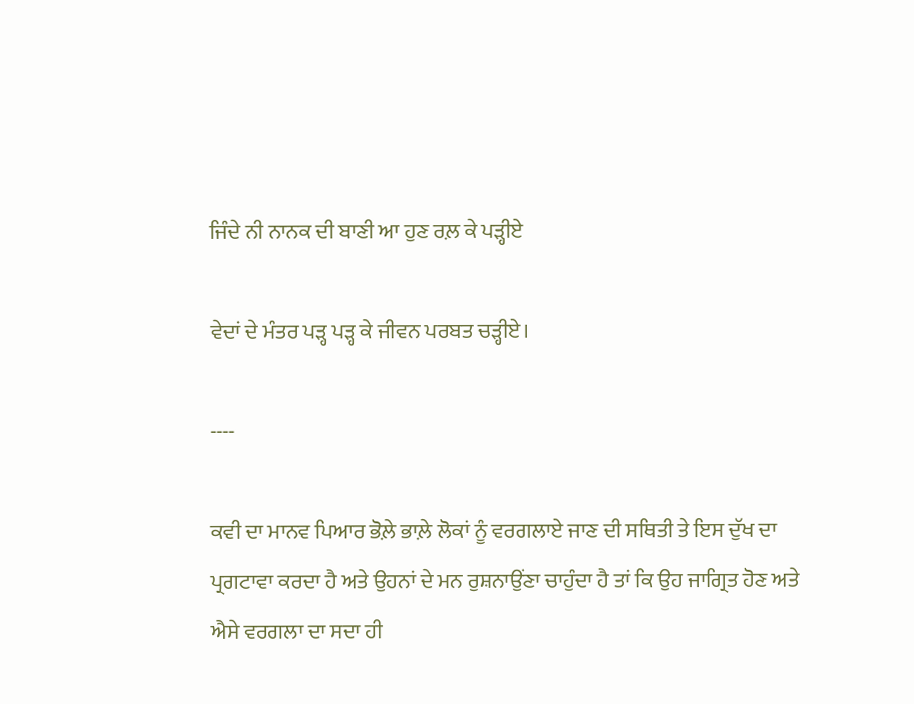ਜਿੰਦੇ ਨੀ ਨਾਨਕ ਦੀ ਬਾਣੀ ਆ ਹੁਣ ਰਲ਼ ਕੇ ਪੜ੍ਹੀਏ

ਵੇਦਾਂ ਦੇ ਮੰਤਰ ਪੜ੍ਹ ਪੜ੍ਹ ਕੇ ਜੀਵਨ ਪਰਬਤ ਚੜ੍ਹੀਏ।

----

ਕਵੀ ਦਾ ਮਾਨਵ ਪਿਆਰ ਭੋਲ਼ੇ ਭਾਲ਼ੇ ਲੋਕਾਂ ਨੂੰ ਵਰਗਲਾਏ ਜਾਣ ਦੀ ਸਥਿਤੀ ਤੇ ਇਸ ਦੁੱਖ ਦਾ ਪ੍ਰਗਟਾਵਾ ਕਰਦਾ ਹੈ ਅਤੇ ਉਹਨਾਂ ਦੇ ਮਨ ਰੁਸ਼ਨਾਉਂਣਾ ਚਾਹੁੰਦਾ ਹੈ ਤਾਂ ਕਿ ਉਹ ਜਾਗ੍ਰਿਤ ਹੋਣ ਅਤੇ ਐਸੇ ਵਰਗਲਾ ਦਾ ਸਦਾ ਹੀ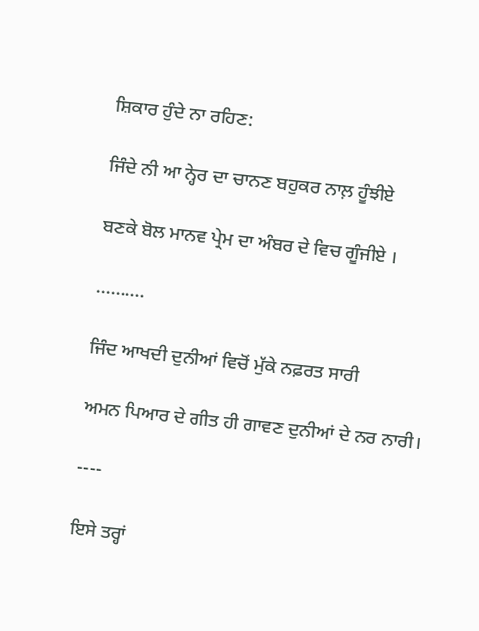ਸ਼ਿਕਾਰ ਹੁੰਦੇ ਨਾ ਰਹਿਣ:

ਜਿੰਦੇ ਨੀ ਆ ਨ੍ਹੇਰ ਦਾ ਚਾਨਣ ਬਹੁਕਰ ਨਾਲ਼ ਹੂੰਝੀਏ

ਬਣਕੇ ਬੋਲ ਮਾਨਵ ਪ੍ਰੇਮ ਦਾ ਅੰਬਰ ਦੇ ਵਿਚ ਗੂੰਜੀਏ ।

..........

ਜਿੰਦ ਆਖਦੀ ਦੁਨੀਆਂ ਵਿਚੋਂ ਮੁੱਕੇ ਨਫ਼ਰਤ ਸਾਰੀ

ਅਮਨ ਪਿਆਰ ਦੇ ਗੀਤ ਹੀ ਗਾਵਣ ਦੁਨੀਆਂ ਦੇ ਨਰ ਨਾਰੀ।

----

ਇਸੇ ਤਰ੍ਹਾਂ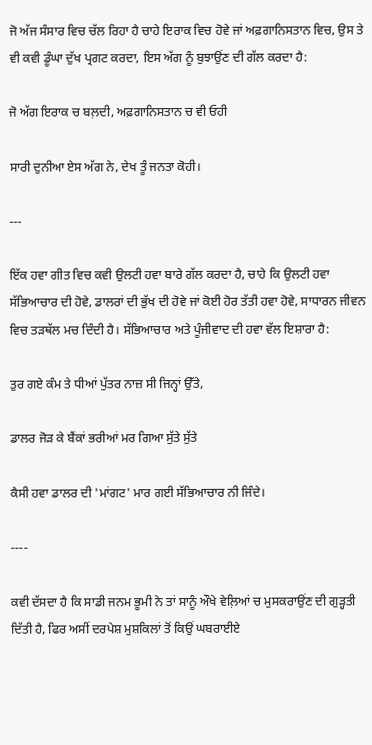ਜੋ ਅੱਜ ਸੰਸਾਰ ਵਿਚ ਚੱਲ ਰਿਹਾ ਹੈ ਚਾਹੇ ਇਰਾਕ ਵਿਚ ਹੋਵੇ ਜਾਂ ਅਫ਼ਗਾਨਿਸਤਾਨ ਵਿਚ, ਉਸ ਤੇ ਵੀ ਕਵੀ ਡੂੰਘਾ ਦੁੱਖ ਪ੍ਰਗਟ ਕਰਦਾ, ਇਸ ਅੱਗ ਨੂੰ ਬੁਝਾਉਂਣ ਦੀ ਗੱਲ ਕਰਦਾ ਹੈ:

ਜੋ ਅੱਗ ਇਰਾਕ ਚ ਬਲ਼ਦੀ, ਅਫ਼ਗਾਨਿਸਤਾਨ ਚ ਵੀ ਓਹੀ

ਸਾਰੀ ਦੁਨੀਆ ਏਸ ਅੱਗ ਨੇ, ਦੇਖ ਤੂੰ ਜਨਤਾ ਕੋਹੀ।

---

ਇੱਕ ਹਵਾ ਗੀਤ ਵਿਚ ਕਵੀ ਉਲਟੀ ਹਵਾ ਬਾਰੇ ਗੱਲ ਕਰਦਾ ਹੈ, ਚਾਹੇ ਕਿ ਉਲਟੀ ਹਵਾ ਸੱਭਿਆਚਾਰ ਦੀ ਹੋਵੇ, ਡਾਲਰਾਂ ਦੀ ਭੁੱਖ ਦੀ ਹੋਵੇ ਜਾਂ ਕੋਈ ਹੋਰ ਤੱਤੀ ਹਵਾ ਹੋਵੇ, ਸਾਧਾਰਨ ਜੀਵਨ ਵਿਚ ਤੜਥੱਲ ਮਚ ਦਿੰਦੀ ਹੈ। ਸੱਭਿਆਚਾਰ ਅਤੇ ਪੂੰਜੀਵਾਦ ਦੀ ਹਵਾ ਵੱਲ ਇਸ਼ਾਰਾ ਹੈ:

ਤੁਰ ਗਏ ਕੰਮ ਤੇ ਧੀਆਂ ਪੁੱਤਰ ਨਾਜ਼ ਸੀ ਜਿਨ੍ਹਾਂ ਉੱਤੇ,

ਡਾਲਰ ਜੋੜ ਕੇ ਬੈਂਕਾਂ ਭਰੀਆਂ ਮਰ ਗਿਆ ਸੁੱਤੇ ਸੁੱਤੇ

ਕੈਸੀ ਹਵਾ ਡਾਲਰ ਦੀ 'ਮਾਂਗਟ' ਮਾਰ ਗਈ ਸੱਭਿਆਚਾਰ ਨੀ ਜਿੰਦੇ।

----

ਕਵੀ ਦੱਸਦਾ ਹੈ ਕਿ ਸਾਡੀ ਜਨਮ ਭੂਮੀ ਨੇ ਤਾਂ ਸਾਨੂੰ ਔਖੇ ਵੇਲ਼ਿਆਂ ਚ ਮੁਸਕਰਾਉਂਣ ਦੀ ਗੁੜ੍ਹਤੀ ਦਿੱਤੀ ਹੈ, ਫਿਰ ਅਸੀਂ ਦਰਪੇਸ਼ ਮੁਸ਼ਕਿਲਾਂ ਤੋਂ ਕਿਉਂ ਘਬਰਾਈਏ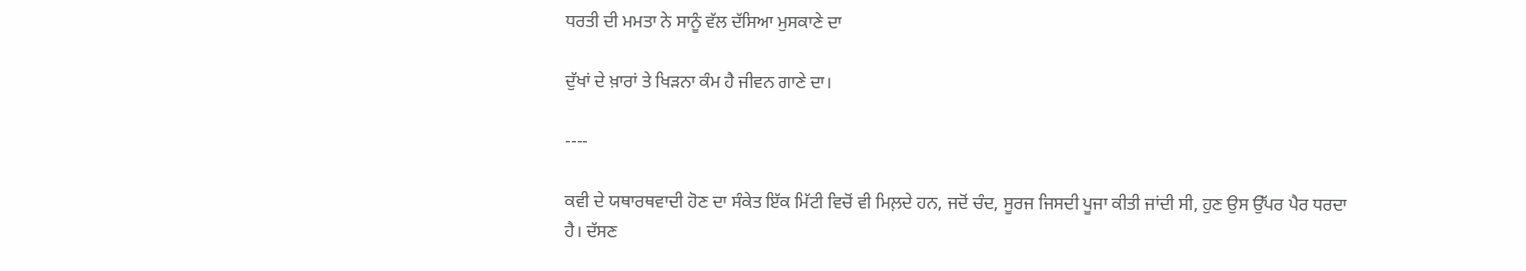ਧਰਤੀ ਦੀ ਮਮਤਾ ਨੇ ਸਾਨੂੰ ਵੱਲ ਦੱਸਿਆ ਮੁਸਕਾਣੇ ਦਾ

ਦੁੱਖਾਂ ਦੇ ਖ਼ਾਰਾਂ ਤੇ ਖਿੜਨਾ ਕੰਮ ਹੈ ਜੀਵਨ ਗਾਣੇ ਦਾ।

----

ਕਵੀ ਦੇ ਯਥਾਰਥਵਾਦੀ ਹੋਣ ਦਾ ਸੰਕੇਤ ਇੱਕ ਮਿੱਟੀ ਵਿਚੋਂ ਵੀ ਮਿਲ਼ਦੇ ਹਨ, ਜਦੋਂ ਚੰਦ, ਸੂਰਜ ਜਿਸਦੀ ਪੂਜਾ ਕੀਤੀ ਜਾਂਦੀ ਸੀ, ਹੁਣ ਉਸ ਉੱਪਰ ਪੈਰ ਧਰਦਾ ਹੈ। ਦੱਸਣ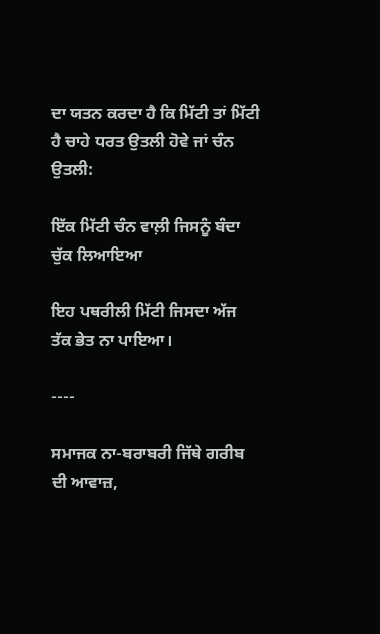ਦਾ ਯਤਨ ਕਰਦਾ ਹੈ ਕਿ ਮਿੱਟੀ ਤਾਂ ਮਿੱਟੀ ਹੈ ਚਾਹੇ ਧਰਤ ਉਤਲੀ ਹੋਵੇ ਜਾਂ ਚੰਨ ਉਤਲੀ:

ਇੱਕ ਮਿੱਟੀ ਚੰਨ ਵਾਲ਼ੀ ਜਿਸਨੂੰ ਬੰਦਾ ਚੁੱਕ ਲਿਆਇਆ

ਇਹ ਪਥਰੀਲੀ ਮਿੱਟੀ ਜਿਸਦਾ ਅੱਜ ਤੱਕ ਭੇਤ ਨਾ ਪਾਇਆ।

----

ਸਮਾਜਕ ਨਾ-ਬਰਾਬਰੀ ਜਿੱਥੇ ਗਰੀਬ ਦੀ ਆਵਾਜ਼,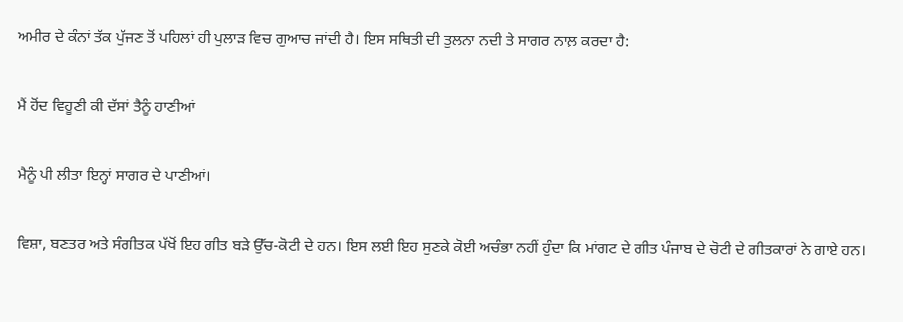ਅਮੀਰ ਦੇ ਕੰਨਾਂ ਤੱਕ ਪੁੱਜਣ ਤੋਂ ਪਹਿਲਾਂ ਹੀ ਪੁਲਾੜ ਵਿਚ ਗੁਆਚ ਜਾਂਦੀ ਹੈ। ਇਸ ਸਥਿਤੀ ਦੀ ਤੁਲਨਾ ਨਦੀ ਤੇ ਸਾਗਰ ਨਾਲ਼ ਕਰਦਾ ਹੈ:

ਮੈਂ ਹੋਂਦ ਵਿਹੂਣੀ ਕੀ ਦੱਸਾਂ ਤੈਨੂੰ ਹਾਣੀਆਂ

ਮੈਨੂੰ ਪੀ ਲੀਤਾ ਇਨ੍ਹਾਂ ਸਾਗਰ ਦੇ ਪਾਣੀਆਂ।

ਵਿਸ਼ਾ, ਬਣਤਰ ਅਤੇ ਸੰਗੀਤਕ ਪੱਖੋਂ ਇਹ ਗੀਤ ਬੜੇ ਉੱਚ-ਕੋਟੀ ਦੇ ਹਨ। ਇਸ ਲਈ ਇਹ ਸੁਣਕੇ ਕੋਈ ਅਚੰਭਾ ਨਹੀਂ ਹੁੰਦਾ ਕਿ ਮਾਂਗਟ ਦੇ ਗੀਤ ਪੰਜਾਬ ਦੇ ਚੋਟੀ ਦੇ ਗੀਤਕਾਰਾਂ ਨੇ ਗਾਏ ਹਨ।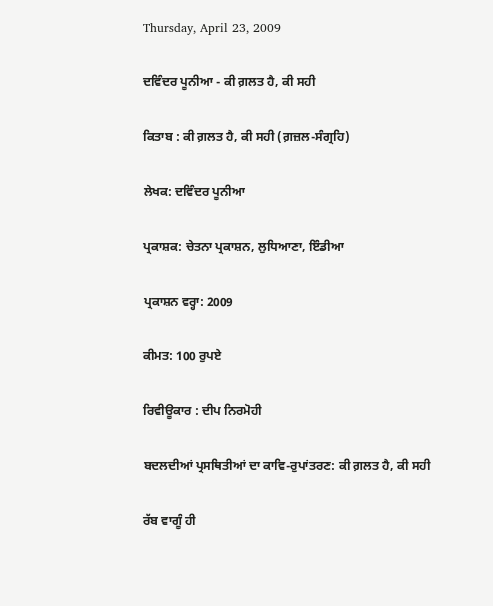Thursday, April 23, 2009

ਦਵਿੰਦਰ ਪੂਨੀਆ - ਕੀ ਗ਼ਲਤ ਹੈ, ਕੀ ਸਹੀ

ਕਿਤਾਬ : ਕੀ ਗ਼ਲਤ ਹੈ, ਕੀ ਸਹੀ (ਗ਼ਜ਼ਲ-ਸੰਗ੍ਰਹਿ)

ਲੇਖਕ: ਦਵਿੰਦਰ ਪੂਨੀਆ

ਪ੍ਰਕਾਸ਼ਕ: ਚੇਤਨਾ ਪ੍ਰਕਾਸ਼ਨ, ਲੁਧਿਆਣਾ, ਇੰਡੀਆ

ਪ੍ਰਕਾਸ਼ਨ ਵਰ੍ਹਾ: 2009

ਕੀਮਤ: 100 ਰੁਪਏ

ਰਿਵੀਊਕਾਰ : ਦੀਪ ਨਿਰਮੋਹੀ

ਬਦਲਦੀਆਂ ਪ੍ਰਸਥਿਤੀਆਂ ਦਾ ਕਾਵਿ-ਰੁਪਾਂਤਰਣ: ਕੀ ਗ਼ਲਤ ਹੈ, ਕੀ ਸਹੀ

ਰੱਬ ਵਾਗੂੰ ਹੀ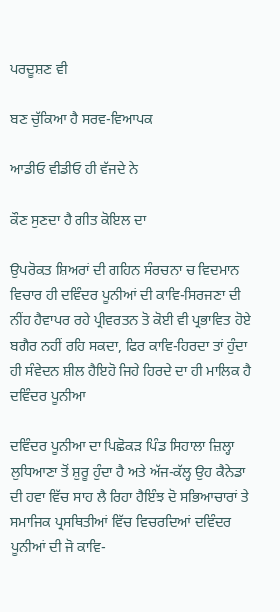ਪਰਦੂਸ਼ਣ ਵੀ

ਬਣ ਚੁੱਕਿਆ ਹੈ ਸਰਵ-ਵਿਆਪਕ

ਆਡੀਓ ਵੀਡੀਓ ਹੀ ਵੱਜਦੇ ਨੇ

ਕੌਣ ਸੁਣਦਾ ਹੈ ਗੀਤ ਕੋਇਲ ਦਾ

ਉਪਰੋਕਤ ਸ਼ਿਅਰਾਂ ਦੀ ਗਹਿਨ ਸੰਰਚਨਾ ਚ ਵਿਦਮਾਨ ਵਿਚਾਰ ਹੀ ਦਵਿੰਦਰ ਪੂਨੀਆਂ ਦੀ ਕਾਵਿ-ਸਿਰਜਣਾ ਦੀ ਨੀਂਹ ਹੈਵਾਪਰ ਰਹੇ ਪ੍ਰੀਵਰਤਨ ਤੋ ਕੋਈ ਵੀ ਪ੍ਰਭਾਵਿਤ ਹੋਏ ਬਗੈਰ ਨਹੀਂ ਰਹਿ ਸਕਦਾ, ਫਿਰ ਕਾਵਿ-ਹਿਰਦਾ ਤਾਂ ਹੁੰਦਾ ਹੀ ਸੰਵੇਦਨ ਸ਼ੀਲ ਹੈਇਹੋ ਜਿਹੇ ਹਿਰਦੇ ਦਾ ਹੀ ਮਾਲਿਕ ਹੈ ਦਵਿੰਦਰ ਪੂਨੀਆ

ਦਵਿੰਦਰ ਪੂਨੀਆ ਦਾ ਪਿਛੋਕੜ ਪਿੰਡ ਸਿਹਾਲਾ ਜ਼ਿਲ੍ਹਾ ਲੁਧਿਆਣਾ ਤੋਂ ਸ਼ੁਰੂ ਹੁੰਦਾ ਹੈ ਅਤੇ ਅੱਜ-ਕੱਲ੍ਹ ਉਹ ਕੈਨੇਡਾ ਦੀ ਹਵਾ ਵਿੱਚ ਸਾਹ ਲੈ ਰਿਹਾ ਹੈਇੰਝ ਦੋ ਸਭਿਆਚਾਰਾਂ ਤੇ ਸਮਾਜਿਕ ਪ੍ਰਸਥਿਤੀਆਂ ਵਿੱਚ ਵਿਚਰਦਿਆਂ ਦਵਿੰਦਰ ਪੂਨੀਆਂ ਦੀ ਜੋ ਕਾਵਿ-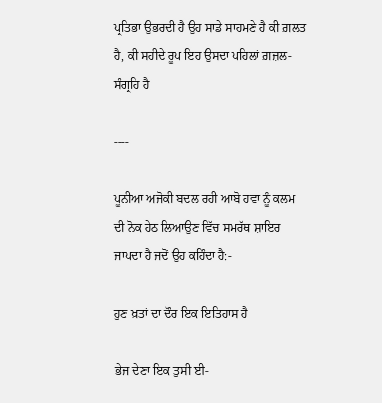ਪ੍ਰਤਿਭਾ ਉਭਰਦੀ ਹੈ ਉਹ ਸਾਡੇ ਸਾਹਮਣੇ ਹੈ ਕੀ ਗ਼ਲਤ ਹੈ, ਕੀ ਸਹੀਦੇ ਰੂਪ ਇਹ ਉਸਦਾ ਪਹਿਲਾਂ ਗ਼ਜ਼ਲ-ਸੰਗ੍ਰਹਿ ਹੈ

----

ਪੂਨੀਆ ਅਜੋਕੀ ਬਦਲ ਰਹੀ ਆਬੋ ਹਵਾ ਨੂੰ ਕਲਮ ਦੀ ਨੋਕ ਹੇਠ ਲਿਆਉਣ ਵਿੱਚ ਸਮਰੱਥ ਸ਼ਾਇਰ ਜਾਪਦਾ ਹੈ ਜਦੋਂ ਉਹ ਕਹਿੰਦਾ ਹੈ:-

ਹੁਣ ਖ਼ਤਾਂ ਦਾ ਦੌਰ ਇਕ ਇਤਿਹਾਸ ਹੈ

ਭੇਜ ਦੇਣਾ ਇਕ ਤੁਸੀ ਈ-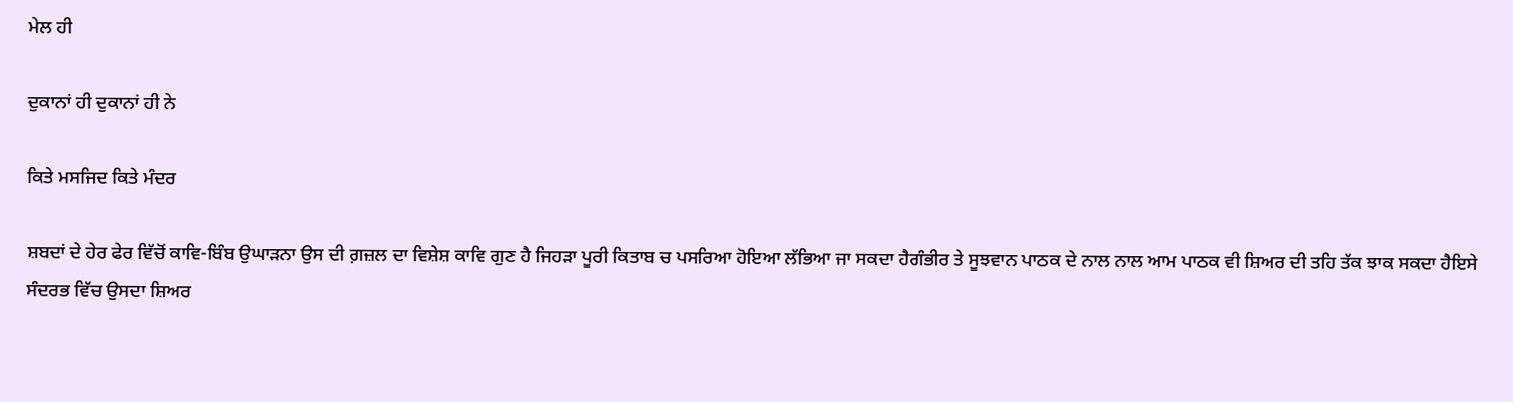ਮੇਲ ਹੀ

ਦੁਕਾਨਾਂ ਹੀ ਦੁਕਾਨਾਂ ਹੀ ਨੇ

ਕਿਤੇ ਮਸਜਿਦ ਕਿਤੇ ਮੰਦਰ

ਸ਼ਬਦਾਂ ਦੇ ਹੇਰ ਫੇਰ ਵਿੱਚੋਂ ਕਾਵਿ-ਬਿੰਬ ਉਘਾੜਨਾ ਉਸ ਦੀ ਗ਼ਜ਼ਲ ਦਾ ਵਿਸ਼ੇਸ਼ ਕਾਵਿ ਗੁਣ ਹੈ ਜਿਹੜਾ ਪੂਰੀ ਕਿਤਾਬ ਚ ਪਸਰਿਆ ਹੋਇਆ ਲੱਭਿਆ ਜਾ ਸਕਦਾ ਹੈਗੰਭੀਰ ਤੇ ਸੂਝਵਾਨ ਪਾਠਕ ਦੇ ਨਾਲ ਨਾਲ ਆਮ ਪਾਠਕ ਵੀ ਸ਼ਿਅਰ ਦੀ ਤਹਿ ਤੱਕ ਝਾਕ ਸਕਦਾ ਹੈਇਸੇ ਸੰਦਰਭ ਵਿੱਚ ਉਸਦਾ ਸ਼ਿਅਰ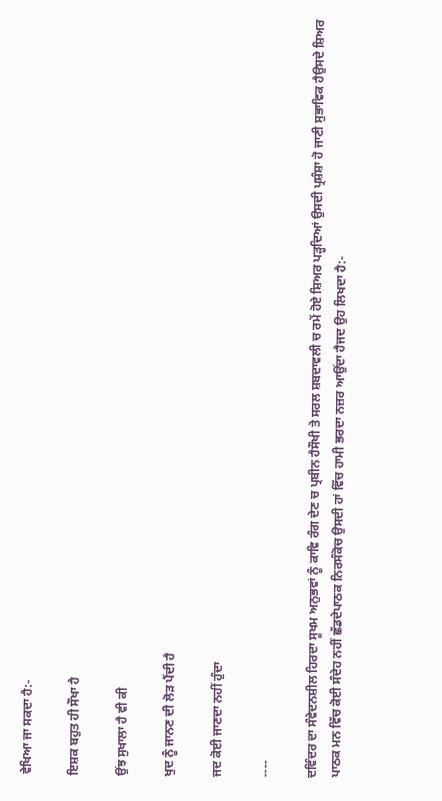ਵੇਖਿਆ ਜਾ ਸਕਦਾ ਹੈ:-

ਇਸ਼ਕ ਬਹੁਤ ਹੀ ਸੌਖਾ ਹੈ

ਉਂਝ ਸੁਖਾਲਾ ਹੈ ਵੀ ਕੀ

ਖੁਦ ਨੂੰ ਜਾਨਣ ਦੀ ਲੋੜ ਪੈਂਦੀ ਹੈ

ਜਦ ਕੋਈ ਜਾਣਦਾ ਨਹੀਂ ਹੁੰਦਾ

----

ਦਵਿੰਦਰ ਦਾ ਸੰਵੇਦਨਸ਼ੀਲ ਹਿਰਦਾ ਸੂਖਮ ਅਨੁਭਵਾਂ ਨੂੰ ਕਾਵਿ ਰੰਗ ਦੇਣ ਚ ਪ੍ਰਬੀਨ ਹੈਸੌਖੀ ਤੇ ਸਰਲ ਸ਼ਬਦਾਵਲੀ ਚ ਰਮੇਂ ਹੋਏ ਸ਼ਿਅਰ ਪੜ੍ਹਦਿਆਂ ਉਸਦੀ ਪ੍ਰਸ਼ੰਸ਼ਾ ਹੋ ਜਾਣੀ ਸੁਭਾਵਿਕ ਹੈਉਸਦੇ ਸ਼ਿਅਰ ਪਾਠਕ ਮਨ ਵਿੱਚ ਕੋਈ ਸੰਦੇਹ ਨਹੀਂ ਛੱਡਦੇਪਾਠਕ ਨਿਰਸੰਕੋਚ ਉਸਦੀ ਹਾਂ ਵਿੱਚ ਹਾਮੀ ਭਰਦਾ ਨਜ਼ਰ ਆਉਂਦਾ ਹੈਜਦ ਉਹ ਲਿਖਦਾ ਹੈ:-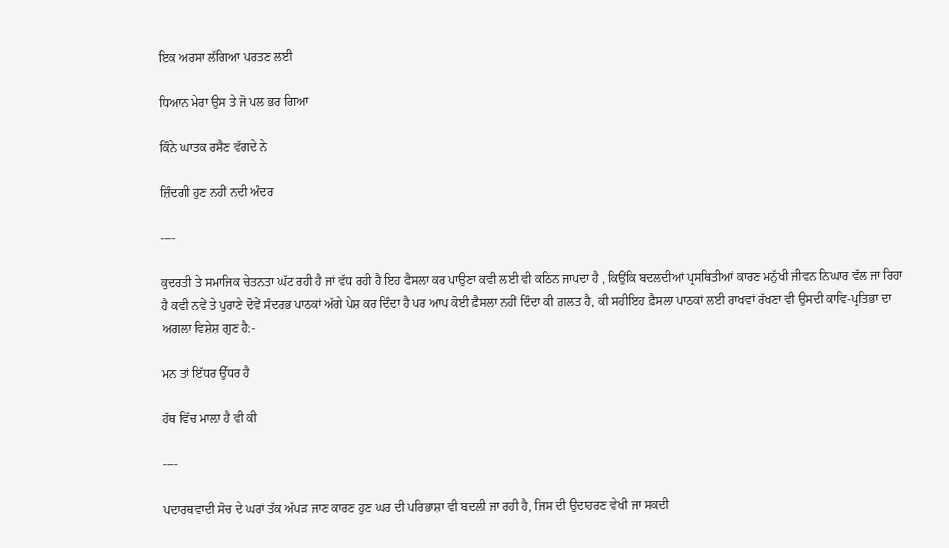ਇਕ ਅਰਸਾ ਲੱਗਿਆ ਪਰਤਣ ਲਈ

ਧਿਆਨ ਮੇਰਾ ਉਸ ਤੇ ਜੋ ਪਲ ਭਰ ਗਿਆ

ਕਿੰਨੇ ਘਾਤਕ ਰਸੈਣ ਵੱਗਦੇ ਨੇ

ਜ਼ਿੰਦਗੀ ਹੁਣ ਨਹੀਂ ਨਦੀ ਅੰਦਰ

----

ਕੁਦਰਤੀ ਤੇ ਸਮਾਜਿਕ ਚੇਤਨਤਾ ਘੱਟ ਰਹੀ ਹੈ ਜਾਂ ਵੱਧ ਰਹੀ ਹੈ ਇਹ ਫੈਸਲਾ ਕਰ ਪਾਉਣਾ ਕਵੀ ਲਈ ਵੀ ਕਠਿਨ ਜਾਪਦਾ ਹੈ , ਕਿਉਂਕਿ ਬਦਲਦੀਆਂ ਪ੍ਰਸਥਿਤੀਆਂ ਕਾਰਣ ਮਨੁੱਖੀ ਜੀਵਨ ਨਿਘਾਰ ਵੱਲ ਜਾ ਰਿਹਾ ਹੈ ਕਵੀ ਨਵੇਂ ਤੇ ਪੁਰਾਣੇ ਦੋਵੇਂ ਸੰਦਰਭ ਪਾਠਕਾਂ ਅੱਗੇ ਪੇਸ਼ ਕਰ ਦਿੰਦਾ ਹੈ ਪਰ ਆਪ ਕੋਈ ਫ਼ੈਸਲਾ ਨਹੀਂ ਦਿੰਦਾ ਕੀ ਗ਼ਲਤ ਹੈ, ਕੀ ਸਹੀਇਹ ਫ਼ੈਸਲਾ ਪਾਠਕਾਂ ਲਈ ਰਾਖਵਾਂ ਰੱਖਣਾ ਵੀ ਉਸਦੀ ਕਾਵਿ-ਪ੍ਰਤਿਭਾ ਦਾ ਅਗਲਾ ਵਿਸ਼ੇਸ਼ ਗੁਣ ਹੈ:-

ਮਨ ਤਾਂ ਇੱਧਰ ਉੱਧਰ ਹੈ

ਹੱਥ ਵਿੱਚ ਮਾਲ਼ਾ ਹੈ ਵੀ ਕੀ

----

ਪਦਾਰਥਵਾਦੀ ਸੋਚ ਦੇ ਘਰਾਂ ਤੱਕ ਅੱਪੜ ਜਾਣ ਕਾਰਣ ਹੁਣ ਘਰ ਦੀ ਪਰਿਭਾਸ਼ਾ ਵੀ ਬਦਲੀ ਜਾ ਰਹੀ ਹੈ, ਜਿਸ ਦੀ ਉਦਾਹਰਣ ਵੇਖੀ ਜਾ ਸਕਦੀ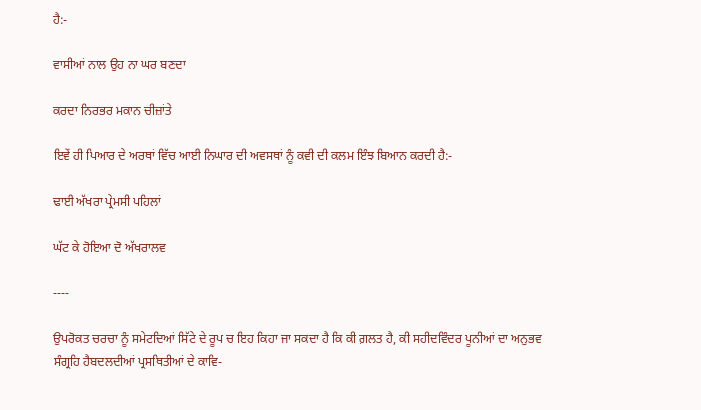ਹੈ:-

ਵਾਸੀਆਂ ਨਾਲ ਉਹ ਨਾ ਘਰ ਬਣਦਾ

ਕਰਦਾ ਨਿਰਭਰ ਮਕਾਨ ਚੀਜ਼ਾਂਤੇ

ਇਵੇਂ ਹੀ ਪਿਆਰ ਦੇ ਅਰਥਾਂ ਵਿੱਚ ਆਈ ਨਿਘਾਰ ਦੀ ਅਵਸਥਾਂ ਨੂੰ ਕਵੀ ਦੀ ਕਲਮ ਇੰਝ ਬਿਆਨ ਕਰਦੀ ਹੈ:-

ਢਾਈ ਅੱਖਰਾ ਪ੍ਰੇਮਸੀ ਪਹਿਲਾਂ

ਘੱਟ ਕੇ ਹੋਇਆ ਦੋ ਅੱਖਰਾਲਵ

----

ਉਪਰੋਕਤ ਚਰਚਾ ਨੂੰ ਸਮੇਟਦਿਆਂ ਸਿੱਟੇ ਦੇ ਰੂਪ ਚ ਇਹ ਕਿਹਾ ਜਾ ਸਕਦਾ ਹੈ ਕਿ ਕੀ ਗ਼ਲਤ ਹੈ, ਕੀ ਸਹੀਦਵਿੰਦਰ ਪੂਨੀਆਂ ਦਾ ਅਨੁਭਵ ਸੰਗ੍ਰਹਿ ਹੈਬਦਲਦੀਆਂ ਪ੍ਰਸਥਿਤੀਆਂ ਦੇ ਕਾਵਿ-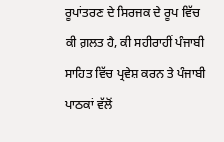ਰੂਪਾਂਤਰਣ ਦੇ ਸਿਰਜਕ ਦੇ ਰੂਪ ਵਿੱਚ ਕੀ ਗ਼ਲਤ ਹੈ, ਕੀ ਸਹੀਰਾਹੀਂ ਪੰਜਾਬੀ ਸਾਹਿਤ ਵਿੱਚ ਪ੍ਰਵੇਸ਼ ਕਰਨ ਤੇ ਪੰਜਾਬੀ ਪਾਠਕਾਂ ਵੱਲੋਂ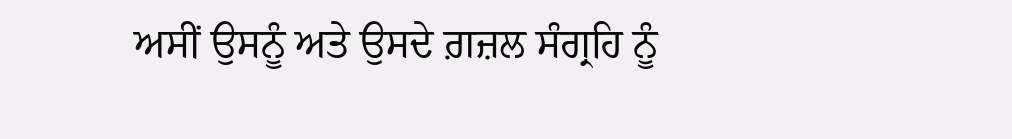ਅਸੀਂ ਉਸਨੂੰ ਅਤੇ ਉਸਦੇ ਗ਼ਜ਼ਲ ਸੰਗ੍ਰਹਿ ਨੂੰ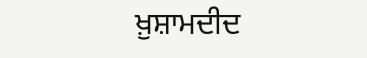ਖ਼ੁਸ਼ਾਮਦੀਦ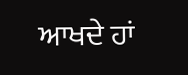ਆਖਦੇ ਹਾਂ